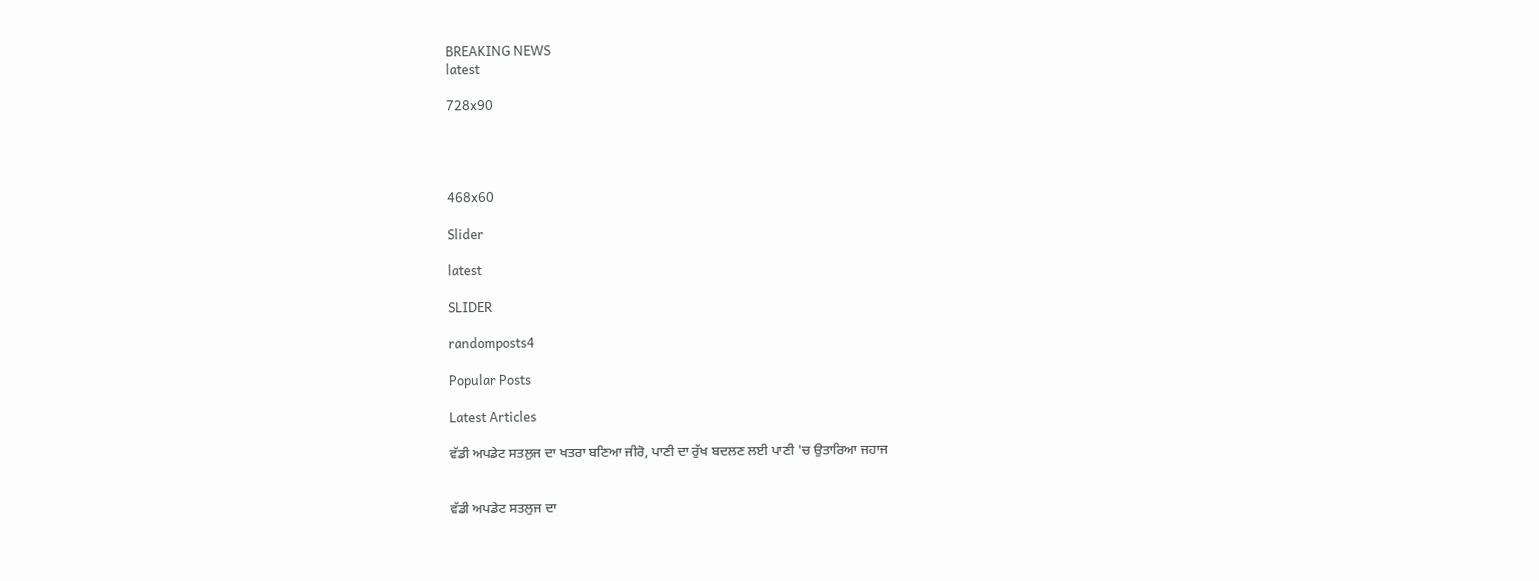BREAKING NEWS
latest

728x90




468x60

Slider

latest

SLIDER

randomposts4

Popular Posts

Latest Articles

ਵੱਡੀ ਅਪਡੇਟ ਸਤਲੁਜ ਦਾ ਖਤਰਾ ਬਣਿਆ ਜੀਰੋ, ਪਾਣੀ ਦਾ ਰੁੱਖ ਬਦਲਣ ਲਈ ਪਾਣੀ 'ਚ ਉਤਾਰਿਆ ਜਹਾਜ


ਵੱਡੀ ਅਪਡੇਟ ਸਤਲੁਜ ਦਾ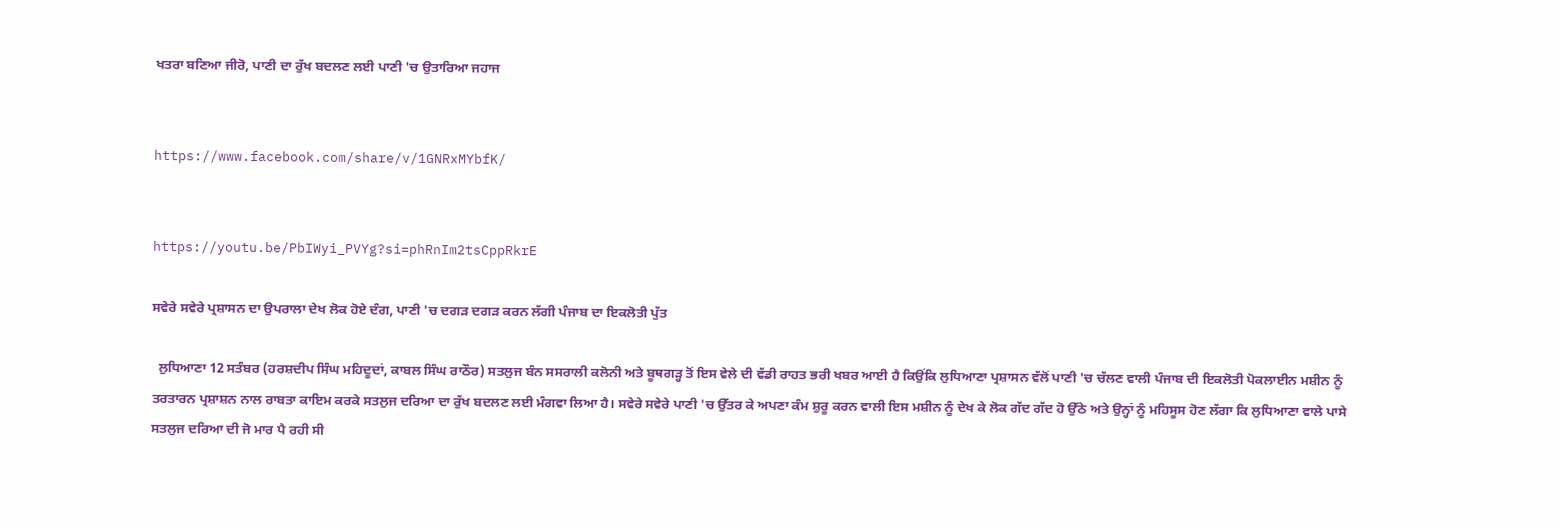ਖਤਰਾ ਬਣਿਆ ਜੀਰੋ, ਪਾਣੀ ਦਾ ਰੁੱਖ ਬਦਲਣ ਲਈ ਪਾਣੀ 'ਚ ਉਤਾਰਿਆ ਜਹਾਜ


https://www.facebook.com/share/v/1GNRxMYbfK/


https://youtu.be/PbIWyi_PVYg?si=phRnIm2tsCppRkrE

ਸਵੇਰੇ ਸਵੇਰੇ ਪ੍ਰਸ਼ਾਸਨ ਦਾ ਉਪਰਾਲਾ ਦੇਖ ਲੋਕ ਹੋਏ ਦੰਗ, ਪਾਣੀ 'ਚ ਦਗੜ ਦਗੜ ਕਰਨ ਲੱਗੀ ਪੰਜਾਬ ਦਾ ਇਕਲੋਤੀ ਪੁੱਤ

  ਲੁਧਿਆਣਾ 12 ਸਤੰਬਰ (ਹਰਸ਼ਦੀਪ ਸਿੰਘ ਮਹਿਦੂਦਾਂ, ਕਾਬਲ ਸਿੰਘ ਰਾਠੌਰ) ਸਤਲੁਜ ਬੰਨ ਸਸਰਾਲੀ ਕਲੋਨੀ ਅਤੇ ਬੂਥਗੜ੍ਹ ਤੋਂ ਇਸ ਵੇਲੇ ਦੀ ਵੱਡੀ ਰਾਹਤ ਭਰੀ ਖਬਰ ਆਈ ਹੈ ਕਿਉਂਕਿ ਲੁਧਿਆਣਾ ਪ੍ਰਸ਼ਾਸਨ ਵੱਲੋਂ ਪਾਣੀ 'ਚ ਚੱਲਣ ਵਾਲੀ ਪੰਜਾਬ ਦੀ ਇਕਲੋਤੀ ਪੋਕਲਾਈਨ ਮਸ਼ੀਨ ਨੂੰ ਤਰਤਾਰਨ ਪ੍ਰਸ਼ਾਸ਼ਨ ਨਾਲ ਰਾਬਤਾ ਕਾਇਮ ਕਰਕੇ ਸਤਲੁਜ ਦਰਿਆ ਦਾ ਰੁੱਖ ਬਦਲਣ ਲਈ ਮੰਗਵਾ ਲਿਆ ਹੈ। ਸਵੇਰੇ ਸਵੇਰੇ ਪਾਣੀ 'ਚ ਉੱਤਰ ਕੇ ਅਪਣਾ ਕੰਮ ਸ਼ੁਰੂ ਕਰਨ ਵਾਲੀ ਇਸ ਮਸ਼ੀਨ ਨੂੰ ਦੇਖ ਕੇ ਲੋਕ ਗੱਦ ਗੱਦ ਹੋ ਉੱਠੇ ਅਤੇ ਉਨ੍ਹਾਂ ਨੂੰ ਮਹਿਸੂਸ ਹੋਣ ਲੱਗਾ ਕਿ ਲੁਧਿਆਣਾ ਵਾਲੇ ਪਾਸੇ ਸਤਲੁਜ ਦਰਿਆ ਦੀ ਜੋ ਮਾਰ ਪੈ ਰਹੀ ਸੀ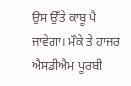ਉਸ ਉੱਤੇ ਕਾਬੂ ਪੈ ਜਾਵੇਗਾ। ਮੌਕੇ ਤੇ ਹਾਜਰ ਐਸਡੀਐਮ ਪੂਰਬੀ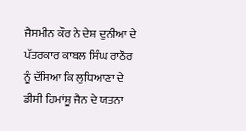ਜੈਸਮੀਨ ਕੌਰ ਨੇ ਦੇਸ਼ ਦੁਨੀਆ ਦੇ ਪੱਤਰਕਾਰ ਕਾਬਲ ਸਿੰਘ ਰਾਠੌਰ ਨੂੰ ਦੱਸਿਆ ਕਿ ਲੁਧਿਆਣਾ ਦੇ ਡੀਸੀ ਹਿਮਾਂਸ਼ੂ ਜੈਨ ਦੇ ਯਤਨਾ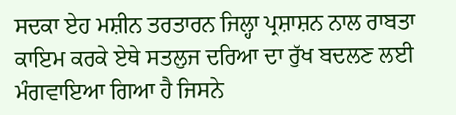ਸਦਕਾ ਏਹ ਮਸ਼ੀਨ ਤਰਤਾਰਨ ਜਿਲ੍ਹਾ ਪ੍ਰਸ਼ਾਸ਼ਨ ਨਾਲ ਰਾਬਤਾ ਕਾਇਮ ਕਰਕੇ ਏਥੇ ਸਤਲੁਜ ਦਰਿਆ ਦਾ ਰੁੱਖ ਬਦਲਣ ਲਈ ਮੰਗਵਾਇਆ ਗਿਆ ਹੈ ਜਿਸਨੇ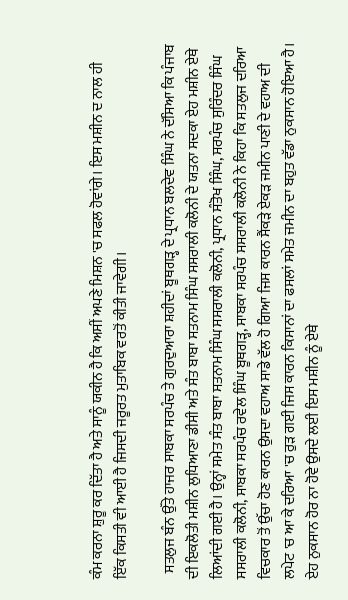ਕੰਮ ਕਰਨਾ ਸ਼ੁਰੂ ਕਰ ਦਿੱਤਾ ਹੈ ਅਤੇ ਸਾਨੂੰ ਯਕੀਨ ਹੈ ਕਿ ਅਸੀਂ ਅਪਣੇ ਮਿਸ਼ਨ 'ਚ ਸਫਲ ਹੋਵਾਂਗੇ। ਇਸ ਮਸ਼ੀਨ ਦ ਨਾਲ ਹੀ ਇੱਕ ਕਿਸਤੀ ਵੀ ਆਈ ਹੈ ਜਿਸਦੀ ਜਰੂਰਤ ਮੁਤਾਬਿਕ ਵਰਤੋਂ ਕੀਤੀ ਜਾਵੇਗੀ।

  ਸਤਲੁਜ ਬੰਨ ਉੱਤੇ ਹਾਜਰ ਸਾਬਕਾ ਸਰਪੰਚ ਤੇ ਗੁਰਦੁਆਰਾ ਸ਼ਹੀਦਾਂ ਬੂਥਗੜ੍ਹ ਦੇ ਪ੍ਰਧਾਨ ਬਲਦੇਵ ਸਿੰਘ ਨੇ ਦੱਸਿਆ ਕਿ ਪੰਜਾਬ ਦੀ ਇਕਲੋਤੀ ਮਸ਼ੀਨ ਲੁਧਿਆਣਾ ਡੀਸੀ ਅਤੇ ਸੰਤ ਬਾਬਾ ਸਤਨਾਮ ਸਿੰਘ ਸਸਰਾਲੀ ਕਲੋਨੀ ਦੇ ਯਤਨਾ ਸਦਕਾ ਏਹ ਮਸ਼ੀਨ ਏਥੇ ਲਿਆਂਦੀ ਗਈ ਹੈ। ਉਨ੍ਹਾਂ ਸਮੇਤ ਸੰਤ ਬਾਬਾ ਸਤਨਾਮ ਸਿੰਘ ਸਸਰਾਲੀ ਕਲੋਨੀ, ਪ੍ਰਧਾਨ ਸੰਤੋਖ ਸਿੰਘ, ਸਰਪੰਚ ਸੁਰਿੰਦਰ ਸਿੰਘ ਸਸਰਾਲੀ ਕਲੋਨੀ, ਸਾਬਕਾ ਸਰਪੰਚ ਰਵੇਲ ਸਿੰਘ ਬੂਥਗੜ੍ਹ, ਸਾਬਕਾ ਸਰਪੰਚ ਸਸਰਾਲੀ ਕਲੋਨੀ ਨੇ ਕਿਹਾ ਕਿ ਸਤਲੁਜ ਦਰਿਆ ਵਿਚਕਾਰ ਤੋਂ ਉੱਚਾ ਹੋਣ ਕਾਰਨ ਉਸਦਾ ਵਹਾਅ ਸਾਡੇ ਵੱਲ ਹੋ ਗਿਆ ਜਿਸ ਕਾਰਨ ਸੈਂਕੜੇ ਏਕੜ ਜਮੀਨ ਪਾਣੀ ਦੇ ਵਹਾਅ ਦੀ ਲਪੇਟ 'ਚ ਆ ਕੇ ਦਰਿਆ 'ਚ ਰੁੜ ਗਈ ਜਿਸ ਕਾਰਨ ਕਿਸਾਨਾਂ ਦਾ ਫਸਲਾਂ ਸਮੇਤ ਜਮੀਨ ਦਾ ਬਹੁਤ ਵੱਡਾ ਨੁਕਸਾਨ ਹੋਇਆ ਹੈ। ਏਹ ਨੁਕਸਾਨ ਹੋਰ ਨਾ ਹੋਵੇ ਉਸਦੇ ਲਈ ਇਸ ਮਸ਼ੀਨ ਨੂੰ ਏਥੇ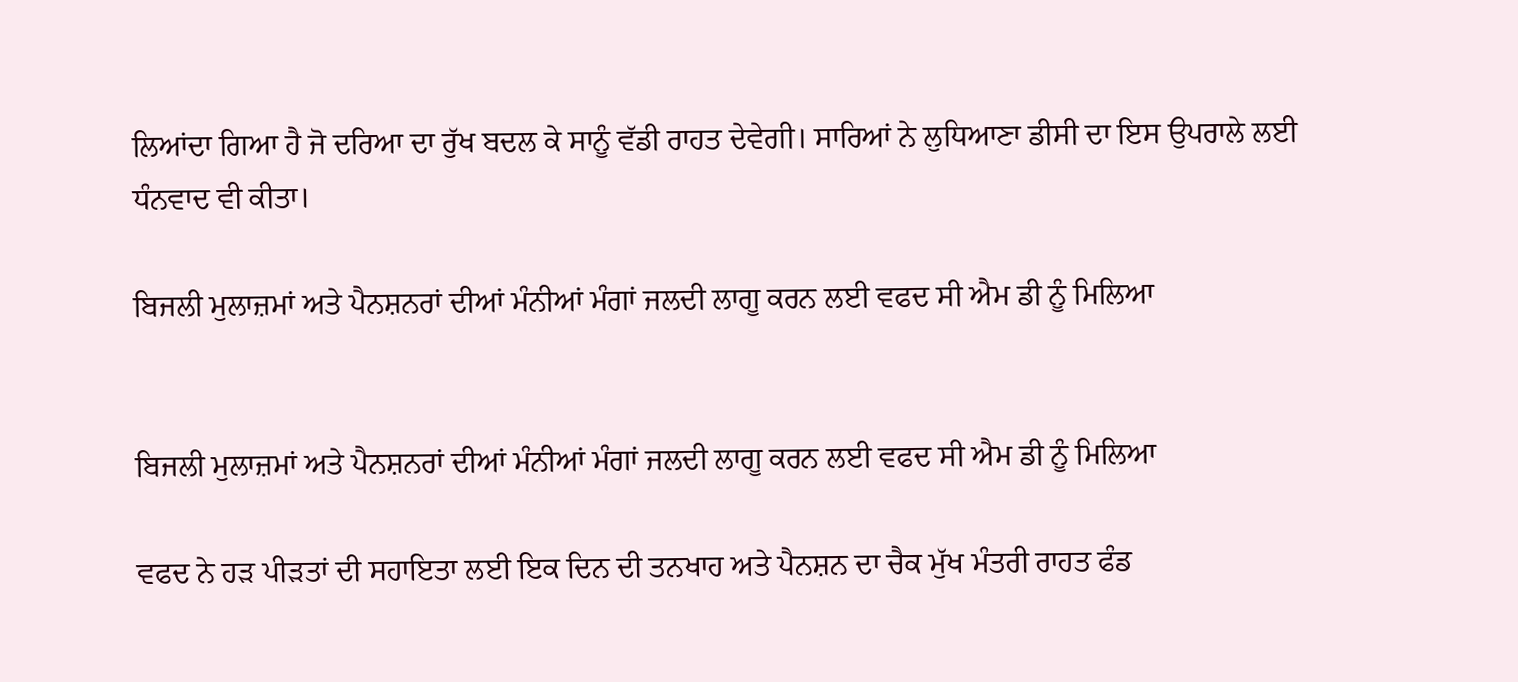ਲਿਆਂਦਾ ਗਿਆ ਹੈ ਜੋ ਦਰਿਆ ਦਾ ਰੁੱਖ ਬਦਲ ਕੇ ਸਾਨੂੰ ਵੱਡੀ ਰਾਹਤ ਦੇਵੇਗੀ। ਸਾਰਿਆਂ ਨੇ ਲੁਧਿਆਣਾ ਡੀਸੀ ਦਾ ਇਸ ਉਪਰਾਲੇ ਲਈ ਧੰਨਵਾਦ ਵੀ ਕੀਤਾ।

ਬਿਜਲੀ ਮੁਲਾਜ਼ਮਾਂ ਅਤੇ ਪੈਨਸ਼ਨਰਾਂ ਦੀਆਂ ਮੰਨੀਆਂ ਮੰਗਾਂ ਜਲਦੀ ਲਾਗੂ ਕਰਨ ਲਈ ਵਫਦ ਸੀ ਐਮ ਡੀ ਨੂੰ ਮਿਲਿਆ


ਬਿਜਲੀ ਮੁਲਾਜ਼ਮਾਂ ਅਤੇ ਪੈਨਸ਼ਨਰਾਂ ਦੀਆਂ ਮੰਨੀਆਂ ਮੰਗਾਂ ਜਲਦੀ ਲਾਗੂ ਕਰਨ ਲਈ ਵਫਦ ਸੀ ਐਮ ਡੀ ਨੂੰ ਮਿਲਿਆ

ਵਫਦ ਨੇ ਹੜ ਪੀੜਤਾਂ ਦੀ ਸਹਾਇਤਾ ਲਈ ਇਕ ਦਿਨ ਦੀ ਤਨਖਾਹ ਅਤੇ ਪੈਨਸ਼ਨ ਦਾ ਚੈਕ ਮੁੱਖ ਮੰਤਰੀ ਰਾਹਤ ਫੰਡ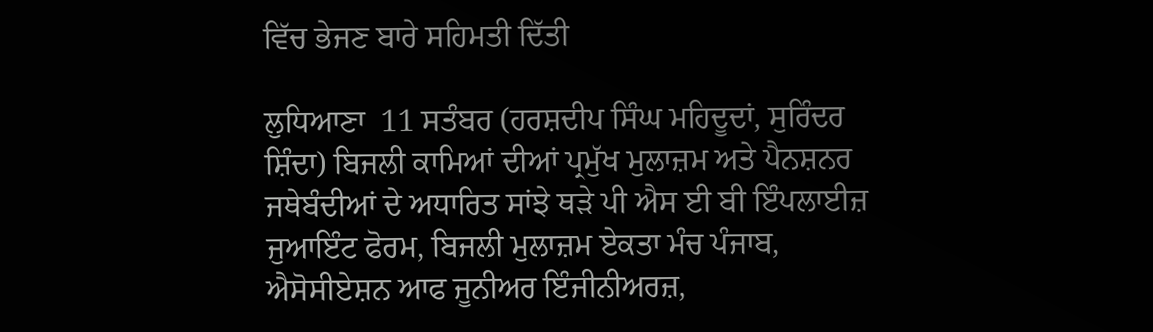ਵਿੱਚ ਭੇਜਣ ਬਾਰੇ ਸਹਿਮਤੀ ਦਿੱਤੀ

ਲੁਧਿਆਣਾ  11 ਸਤੰਬਰ (ਹਰਸ਼ਦੀਪ ਸਿੰਘ ਮਹਿਦੂਦਾਂ, ਸੁਰਿੰਦਰ ਸ਼ਿੰਦਾ) ਬਿਜਲੀ ਕਾਮਿਆਂ ਦੀਆਂ ਪ੍ਰਮੁੱਖ ਮੁਲਾਜ਼ਮ ਅਤੇ ਪੈਨਸ਼ਨਰ ਜਥੇਬੰਦੀਆਂ ਦੇ ਅਧਾਰਿਤ ਸਾਂਝੇ ਥੜੇ ਪੀ ਐਸ ਈ ਬੀ ਇੰਪਲਾਈਜ਼ ਜੁਆਇੰਟ ਫੋਰਮ, ਬਿਜਲੀ ਮੁਲਾਜ਼ਮ ਏਕਤਾ ਮੰਚ ਪੰਜਾਬ, ਐਸੋਸੀਏਸ਼ਨ ਆਫ ਜੂਨੀਅਰ ਇੰਜੀਨੀਅਰਜ਼,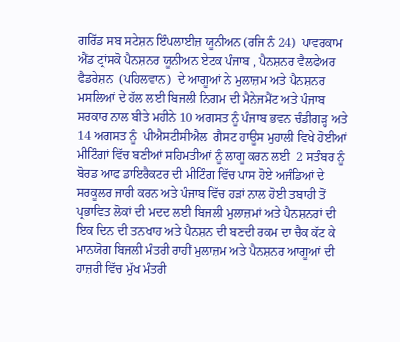ਗਰਿੱਡ ਸਬ ਸਟੇਸ਼ਨ ਇੰਪਲਾਈਜ਼ ਯੂਨੀਅਨ (ਰਜਿ ਨੰ 24)  ਪਾਵਰਕਾਮ ਐਂਡ ਟ੍ਰਾਂਸਕੋ ਪੈਨਸ਼ਨਰ ਯੂਨੀਅਨ ਏਟਕ ਪੰਜਾਬ , ਪੈਨਸ਼ਨਰ ਵੈਲਫੇਅਰ ਫੈਡਰੇਸ਼ਨ  (ਪਹਿਲਵਾਨ)  ਦੇ ਆਗੂਆਂ ਨੇ ਮੁਲਾਜ਼ਮ ਅਤੇ ਪੈਨਸ਼ਨਰ ਮਸਲਿਆਂ ਦੇ ਹੱਲ ਲਈ ਬਿਜਲੀ ਨਿਗਮ ਦੀ ਮੈਨੇਜਮੈਂਟ ਅਤੇ ਪੰਜਾਬ ਸਰਕਾਰ ਨਾਲ ਬੀਤੇ ਮਹੀਨੇ 10 ਅਗਸਤ ਨੂੰ ਪੰਜਾਬ ਭਵਨ ਚੰਡੀਗੜ੍ਹ ਅਤੇ 14 ਅਗਸਤ ਨੂੰ  ਪੀਐਸਟੀਸੀਐਲ  ਗੈਸਟ ਹਾਊਸ ਮੁਹਾਲੀ ਵਿਖੇ ਹੋਈਆਂ ਮੀਟਿੰਗਾਂ ਵਿੱਚ ਬਣੀਆਂ ਸਹਿਮਤੀਆਂ ਨੂੰ ਲਾਗੂ ਕਰਨ ਲਈ  2 ਸਤੰਬਰ ਨੂੰ ਬੋਰਡ ਆਫ ਡਾਇਰੈਕਟਰ ਦੀ ਮੀਟਿੰਗ ਵਿੱਚ ਪਾਸ ਹੋਏ ਅਜੰਡਿਆਂ ਦੇ ਸਰਕੂਲਰ ਜਾਰੀ ਕਰਨ ਅਤੇ ਪੰਜਾਬ ਵਿੱਚ ਹੜਾਂ ਨਾਲ ਹੋਈ ਤਬਾਹੀ ਤੋਂ ਪ੍ਰਭਾਵਿਤ ਲੋਕਾਂ ਦੀ ਮਦਦ ਲਈ ਬਿਜਲੀ ਮੁਲਾਜ਼ਮਾਂ ਅਤੇ ਪੈਨਸ਼ਨਰਾਂ ਦੀ ਇਕ ਦਿਨ ਦੀ ਤਨਖਾਹ ਅਤੇ ਪੈਨਸ਼ਨ ਦੀ ਬਣਦੀ ਰਕਮ ਦਾ ਚੈਕ ਕੱਟ ਕੇ ਮਾਨਯੋਗ ਬਿਜਲੀ ਮੰਤਰੀ ਰਾਹੀਂ ਮੁਲਾਜ਼ਮ ਅਤੇ ਪੈਨਸ਼ਨਰ ਆਗੂਆਂ ਦੀ ਹਾਜ਼ਰੀ ਵਿੱਚ ਮੁੱਖ ਮੰਤਰੀ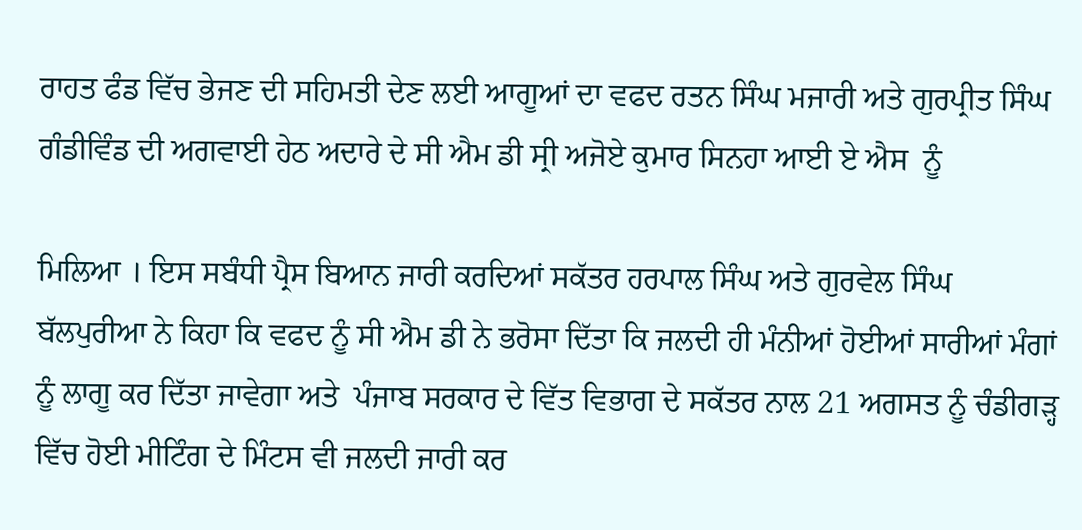ਰਾਹਤ ਫੰਡ ਵਿੱਚ ਭੇਜਣ ਦੀ ਸਹਿਮਤੀ ਦੇਣ ਲਈ ਆਗੂਆਂ ਦਾ ਵਫਦ ਰਤਨ ਸਿੰਘ ਮਜਾਰੀ ਅਤੇ ਗੁਰਪ੍ਰੀਤ ਸਿੰਘ ਗੰਡੀਵਿੰਡ ਦੀ ਅਗਵਾਈ ਹੇਠ ਅਦਾਰੇ ਦੇ ਸੀ ਐਮ ਡੀ ਸ੍ਰੀ ਅਜੋਏ ਕੁਮਾਰ ਸਿਨਹਾ ਆਈ ਏ ਐਸ  ਨੂੰ

ਮਿਲਿਆ । ਇਸ ਸਬੰਧੀ ਪ੍ਰੈਸ ਬਿਆਨ ਜਾਰੀ ਕਰਦਿਆਂ ਸਕੱਤਰ ਹਰਪਾਲ ਸਿੰਘ ਅਤੇ ਗੁਰਵੇਲ ਸਿੰਘ ਬੱਲਪੁਰੀਆ ਨੇ ਕਿਹਾ ਕਿ ਵਫਦ ਨੂੰ ਸੀ ਐਮ ਡੀ ਨੇ ਭਰੋਸਾ ਦਿੱਤਾ ਕਿ ਜਲਦੀ ਹੀ ਮੰਨੀਆਂ ਹੋਈਆਂ ਸਾਰੀਆਂ ਮੰਗਾਂ ਨੂੰ ਲਾਗੂ ਕਰ ਦਿੱਤਾ ਜਾਵੇਗਾ ਅਤੇ  ਪੰਜਾਬ ਸਰਕਾਰ ਦੇ ਵਿੱਤ ਵਿਭਾਗ ਦੇ ਸਕੱਤਰ ਨਾਲ 21 ਅਗਸਤ ਨੂੰ ਚੰਡੀਗੜ੍ਹ ਵਿੱਚ ਹੋਈ ਮੀਟਿੰਗ ਦੇ ਮਿੰਟਸ ਵੀ ਜਲਦੀ ਜਾਰੀ ਕਰ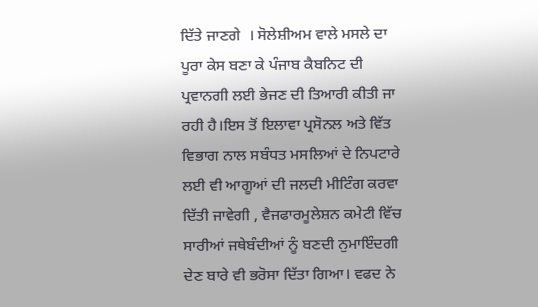ਦਿੱਤੇ ਜਾਣਗੇ  । ਸੋਲੇਸ਼ੀਅਮ ਵਾਲੇ ਮਸਲੇ ਦਾ ਪੂਰਾ ਕੇਸ ਬਣਾ ਕੇ ਪੰਜਾਬ ਕੈਬਨਿਟ ਦੀ ਪ੍ਰਵਾਨਗੀ ਲਈ ਭੇਜਣ ਦੀ ਤਿਆਰੀ ਕੀਤੀ ਜਾ ਰਹੀ ਹੈ।ਇਸ ਤੋਂ ਇਲਾਵਾ ਪ੍ਰਸੋਨਲ ਅਤੇ ਵਿੱਤ ਵਿਭਾਗ ਨਾਲ ਸਬੰਧਤ ਮਸਲਿਆਂ ਦੇ ਨਿਪਟਾਰੇ ਲਈ ਵੀ ਆਗੂਆਂ ਦੀ ਜਲਦੀ ਮੀਟਿੰਗ ਕਰਵਾ ਦਿੱਤੀ ਜਾਵੇਗੀ , ਵੈਜਫਾਰਮੂਲੇਸ਼ਨ ਕਮੇਟੀ ਵਿੱਚ ਸਾਰੀਆਂ ਜਥੇਬੰਦੀਆਂ ਨੂੰ ਬਣਦੀ ਨੁਮਾਇੰਦਗੀ ਦੇਣ ਬਾਰੇ ਵੀ ਭਰੋਸਾ ਦਿੱਤਾ ਗਿਆ। ਵਫਦ ਨੇ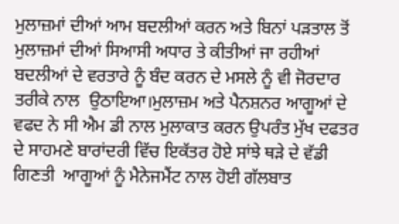ਮੁਲਾਜ਼ਮਾਂ ਦੀਆਂ ਆਮ ਬਦਲੀਆਂ ਕਰਨ ਅਤੇ ਬਿਨਾਂ ਪੜਤਾਲ ਤੋਂ ਮੁਲਾਜ਼ਮਾਂ ਦੀਆਂ ਸਿਆਸੀ ਅਧਾਰ ਤੇ ਕੀਤੀਆਂ ਜਾ ਰਹੀਆਂ ਬਦਲੀਆਂ ਦੇ ਵਰਤਾਰੇ ਨੂੰ ਬੰਦ ਕਰਨ ਦੇ ਮਸਲੇ ਨੂੰ ਵੀ ਜੋਰਦਾਰ ਤਰੀਕੇ ਨਾਲ  ਉਠਾਇਆ।ਮੁਲਾਜ਼ਮ ਅਤੇ ਪੈਨਸ਼ਨਰ ਆਗੂਆਂ ਦੇ ਵਫਦ ਨੇ ਸੀ ਐਮ ਡੀ ਨਾਲ ਮੁਲਾਕਾਤ ਕਰਨ ਉਪਰੰਤ ਮੁੱਖ ਦਫਤਰ ਦੇ ਸਾਹਮਣੇ ਬਾਰਾਂਦਰੀ ਵਿੱਚ ਇਕੱਤਰ ਹੋਏ ਸਾਂਝੇ ਥੜੇ ਦੇ ਵੱਡੀ ਗਿਣਤੀ  ਆਗੂਆਂ ਨੂੰ ਮੈਨੇਜਮੈਂਟ ਨਾਲ ਹੋਈ ਗੱਲਬਾਤ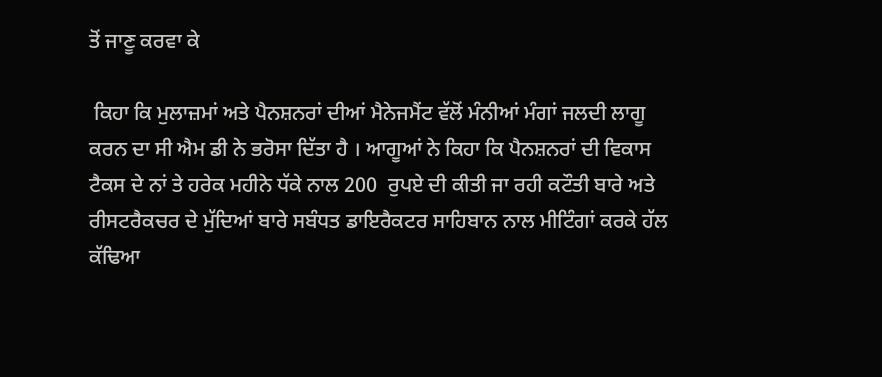ਤੋਂ ਜਾਣੂ ਕਰਵਾ ਕੇ

 ਕਿਹਾ ਕਿ ਮੁਲਾਜ਼ਮਾਂ ਅਤੇ ਪੈਨਸ਼ਨਰਾਂ ਦੀਆਂ ਮੈਨੇਜਮੈਂਟ ਵੱਲੋਂ ਮੰਨੀਆਂ ਮੰਗਾਂ ਜਲਦੀ ਲਾਗੂ ਕਰਨ ਦਾ ਸੀ ਐਮ ਡੀ ਨੇ ਭਰੋਸਾ ਦਿੱਤਾ ਹੈ । ਆਗੂਆਂ ਨੇ ਕਿਹਾ ਕਿ ਪੈਨਸ਼ਨਰਾਂ ਦੀ ਵਿਕਾਸ ਟੈਕਸ ਦੇ ਨਾਂ ਤੇ ਹਰੇਕ ਮਹੀਨੇ ਧੱਕੇ ਨਾਲ 200  ਰੁਪਏ ਦੀ ਕੀਤੀ ਜਾ ਰਹੀ ਕਟੌਤੀ ਬਾਰੇ ਅਤੇ ਰੀਸਟਰੈਕਚਰ ਦੇ ਮੁੱਦਿਆਂ ਬਾਰੇ ਸਬੰਧਤ ਡਾਇਰੈਕਟਰ ਸਾਹਿਬਾਨ ਨਾਲ ਮੀਟਿੰਗਾਂ ਕਰਕੇ ਹੱਲ ਕੱਢਿਆ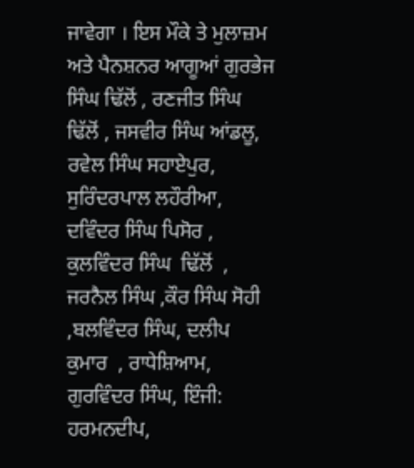ਜਾਵੇਗਾ । ਇਸ ਮੌਕੇ ਤੇ ਮੁਲਾਜ਼ਮ ਅਤੇ ਪੈਨਸ਼ਨਰ ਆਗੂਆਂ ਗੁਰਭੇਜ ਸਿੰਘ ਢਿੱਲੋਂ , ਰਣਜੀਤ ਸਿੰਘ ਢਿੱਲੋਂ , ਜਸਵੀਰ ਸਿੰਘ ਆਂਡਲੂ, ਰਵੇਲ ਸਿੰਘ ਸਹਾਏਪੁਰ,  ਸੁਰਿੰਦਰਪਾਲ ਲਹੌਰੀਆ, ਦਵਿੰਦਰ ਸਿੰਘ ਪਿਸੋਰ , ਕੁਲਵਿੰਦਰ ਸਿੰਘ  ਢਿੱਲੋਂ  , ਜਰਨੈਲ ਸਿੰਘ ,ਕੌਰ ਸਿੰਘ ਸੋਹੀ ,ਬਲਵਿੰਦਰ ਸਿੰਘ, ਦਲੀਪ ਕੁਮਾਰ  , ਰਾਧੇਸ਼ਿਆਮ, ਗੁਰਵਿੰਦਰ ਸਿੰਘ, ਇੰਜੀ: ਹਰਮਨਦੀਪ,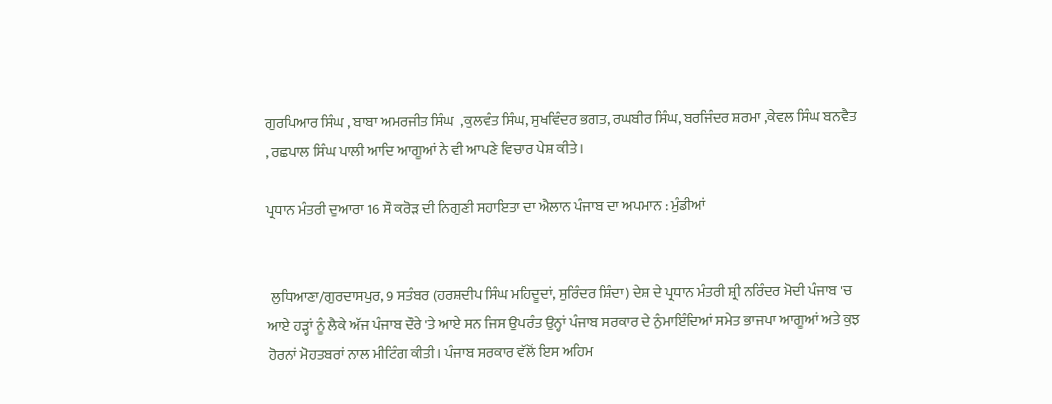ਗੁਰਪਿਆਰ ਸਿੰਘ , ਬਾਬਾ ਅਮਰਜੀਤ ਸਿੰਘ  ,ਕੁਲਵੰਤ ਸਿੰਘ, ਸੁਖਵਿੰਦਰ ਭਗਤ, ਰਘਬੀਰ ਸਿੰਘ, ਬਰਜਿੰਦਰ ਸ਼ਰਮਾ ,ਕੇਵਲ ਸਿੰਘ ਬਨਵੈਤ , ਰਛਪਾਲ ਸਿੰਘ ਪਾਲੀ ਆਦਿ ਆਗੂਆਂ ਨੇ ਵੀ ਆਪਣੇ ਵਿਚਾਰ ਪੇਸ਼ ਕੀਤੇ ।

ਪ੍ਰਧਾਨ ਮੰਤਰੀ ਦੁਆਰਾ 16 ਸੌ ਕਰੋੜ ਦੀ ਨਿਗੁਣੀ ਸਹਾਇਤਾ ਦਾ ਐਲਾਨ ਪੰਜਾਬ ਦਾ ਅਪਮਾਨ : ਮੁੰਡੀਆਂ


 ਲੁਧਿਆਣਾ/ਗੁਰਦਾਸਪੁਰ, 9 ਸਤੰਬਰ (ਹਰਸ਼ਦੀਪ ਸਿੰਘ ਮਹਿਦੂਦਾਂ, ਸੁਰਿੰਦਰ ਸ਼ਿੰਦਾ) ਦੇਸ਼ ਦੇ ਪ੍ਰਧਾਨ ਮੰਤਰੀ ਸ਼੍ਰੀ ਨਰਿੰਦਰ ਮੋਦੀ ਪੰਜਾਬ 'ਚ ਆਏ ਹੜ੍ਹਾਂ ਨੂੰ ਲੈਕੇ ਅੱਜ ਪੰਜਾਬ ਦੌਰੇ 'ਤੇ ਆਏ ਸਨ ਜਿਸ ਉਪਰੰਤ ਉਨ੍ਹਾਂ ਪੰਜਾਬ ਸਰਕਾਰ ਦੇ ਨੁੰਮਾਇੰਦਿਆਂ ਸਮੇਤ ਭਾਜਪਾ ਆਗੂਆਂ ਅਤੇ ਕੁਝ ਹੋਰਨਾਂ ਮੋਹਤਬਰਾਂ ਨਾਲ ਮੀਟਿੰਗ ਕੀਤੀ। ਪੰਜਾਬ ਸਰਕਾਰ ਵੱਲੋਂ ਇਸ ਅਹਿਮ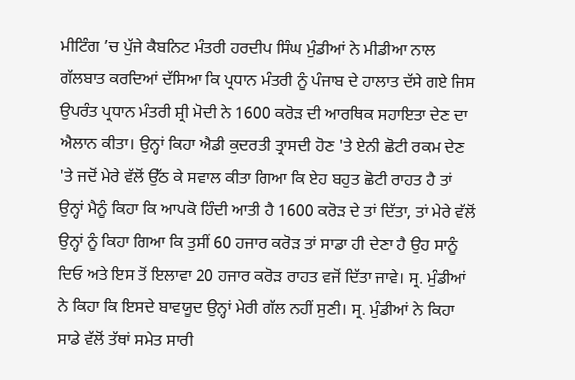ਮੀਟਿੰਗ ’ਚ ਪੁੱਜੇ ਕੈਬਨਿਟ ਮੰਤਰੀ ਹਰਦੀਪ ਸਿੰਘ ਮੁੰਡੀਆਂ ਨੇ ਮੀਡੀਆ ਨਾਲ ਗੱਲਬਾਤ ਕਰਦਿਆਂ ਦੱਸਿਆ ਕਿ ਪ੍ਰਧਾਨ ਮੰਤਰੀ ਨੂੰ ਪੰਜਾਬ ਦੇ ਹਾਲਾਤ ਦੱਸੇ ਗਏ ਜਿਸ ਉਪਰੰਤ ਪ੍ਰਧਾਨ ਮੰਤਰੀ ਸ਼੍ਰੀ ਮੋਦੀ ਨੇ 1600 ਕਰੋੜ ਦੀ ਆਰਥਿਕ ਸਹਾਇਤਾ ਦੇਣ ਦਾ ਐਲਾਨ ਕੀਤਾ। ਉਨ੍ਹਾਂ ਕਿਹਾ ਐਡੀ ਕੁਦਰਤੀ ਤ੍ਰਾਸਦੀ ਹੋਣ 'ਤੇ ਏਨੀ ਛੋਟੀ ਰਕਮ ਦੇਣ 'ਤੇ ਜਦੋਂ ਮੇਰੇ ਵੱਲੋਂ ਉੱਠ ਕੇ ਸਵਾਲ ਕੀਤਾ ਗਿਆ ਕਿ ਏਹ ਬਹੁਤ ਛੋਟੀ ਰਾਹਤ ਹੈ ਤਾਂ ਉਨ੍ਹਾਂ ਮੈਨੂੰ ਕਿਹਾ ਕਿ ਆਪਕੋ ਹਿੰਦੀ ਆਤੀ ਹੈ 1600 ਕਰੋੜ ਦੇ ਤਾਂ ਦਿੱਤਾ, ਤਾਂ ਮੇਰੇ ਵੱਲੋਂ ਉਨ੍ਹਾਂ ਨੂੰ ਕਿਹਾ ਗਿਆ ਕਿ ਤੁਸੀਂ 60 ਹਜਾਰ ਕਰੋੜ ਤਾਂ ਸਾਡਾ ਹੀ ਦੇਣਾ ਹੈ ਉਹ ਸਾਨੂੰ ਦਿਓ ਅਤੇ ਇਸ ਤੋਂ ਇਲਾਵਾ 20 ਹਜਾਰ ਕਰੋੜ ਰਾਹਤ ਵਜੋਂ ਦਿੱਤਾ ਜਾਵੇ। ਸ੍ਰ. ਮੁੰਡੀਆਂ ਨੇ ਕਿਹਾ ਕਿ ਇਸਦੇ ਬਾਵਯੂਦ ਉਨ੍ਹਾਂ ਮੇਰੀ ਗੱਲ ਨਹੀਂ ਸੁਣੀ। ਸ੍ਰ. ਮੁੰਡੀਆਂ ਨੇ ਕਿਹਾ ਸਾਡੇ ਵੱਲੋਂ ਤੱਥਾਂ ਸਮੇਤ ਸਾਰੀ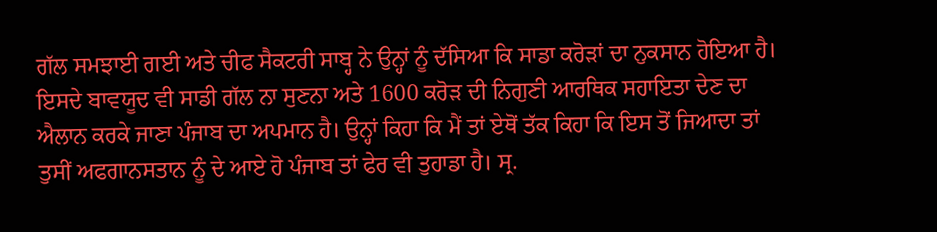ਗੱਲ ਸਮਝਾਈ ਗਈ ਅਤੇ ਚੀਫ ਸੈਕਟਰੀ ਸਾਬ੍ਹ ਨੇ ਉਨ੍ਹਾਂ ਨੂੰ ਦੱਸਿਆ ਕਿ ਸਾਡਾ ਕਰੋੜਾਂ ਦਾ ਨੁਕਸਾਨ ਹੋਇਆ ਹੈ। ਇਸਦੇ ਬਾਵਯੂਦ ਵੀ ਸਾਡੀ ਗੱਲ ਨਾ ਸੁਣਨਾ ਅਤੇ 1600 ਕਰੋੜ ਦੀ ਨਿਗੁਣੀ ਆਰਥਿਕ ਸਹਾਇਤਾ ਦੇਣ ਦਾ ਐਲਾਨ ਕਰਕੇ ਜਾਣਾ ਪੰਜਾਬ ਦਾ ਅਪਮਾਨ ਹੈ। ਉਨ੍ਹਾਂ ਕਿਹਾ ਕਿ ਮੈਂ ਤਾਂ ਏਥੋਂ ਤੱਕ ਕਿਹਾ ਕਿ ਇਸ ਤੋਂ ਜਿਆਦਾ ਤਾਂ ਤੁਸੀਂ ਅਫਗਾਨਸਤਾਨ ਨੂੰ ਦੇ ਆਏ ਹੋ ਪੰਜਾਬ ਤਾਂ ਫੇਰ ਵੀ ਤੁਹਾਡਾ ਹੈ। ਸ੍ਰ.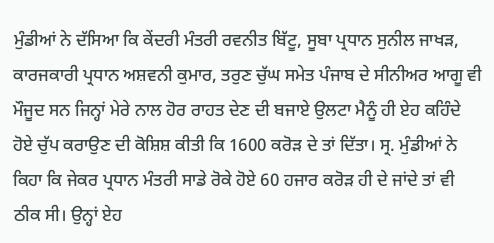ਮੁੰਡੀਆਂ ਨੇ ਦੱਸਿਆ ਕਿ ਕੇਂਦਰੀ ਮੰਤਰੀ ਰਵਨੀਤ ਬਿੱਟੂ, ਸੂਬਾ ਪ੍ਰਧਾਨ ਸੁਨੀਲ ਜਾਖੜ, ਕਾਰਜਕਾਰੀ ਪ੍ਰਧਾਨ ਅਸ਼ਵਨੀ ਕੁਮਾਰ, ਤਰੁਣ ਚੁੱਘ ਸਮੇਤ ਪੰਜਾਬ ਦੇ ਸੀਨੀਅਰ ਆਗੂ ਵੀ ਮੌਜੂਦ ਸਨ ਜਿਨ੍ਹਾਂ ਮੇਰੇ ਨਾਲ ਹੋਰ ਰਾਹਤ ਦੇਣ ਦੀ ਬਜਾਏ ਉਲਟਾ ਮੈਨੂੰ ਹੀ ਏਹ ਕਹਿੰਦੇ ਹੋਏ ਚੁੱਪ ਕਰਾਉਣ ਦੀ ਕੋਸ਼ਿਸ਼ ਕੀਤੀ ਕਿ 1600 ਕਰੋੜ ਦੇ ਤਾਂ ਦਿੱਤਾ। ਸ੍ਰ. ਮੁੰਡੀਆਂ ਨੇ ਕਿਹਾ ਕਿ ਜੇਕਰ ਪ੍ਰਧਾਨ ਮੰਤਰੀ ਸਾਡੇ ਰੋਕੇ ਹੋਏ 60 ਹਜਾਰ ਕਰੋੜ ਹੀ ਦੇ ਜਾਂਦੇ ਤਾਂ ਵੀ ਠੀਕ ਸੀ। ਉਨ੍ਹਾਂ ਏਹ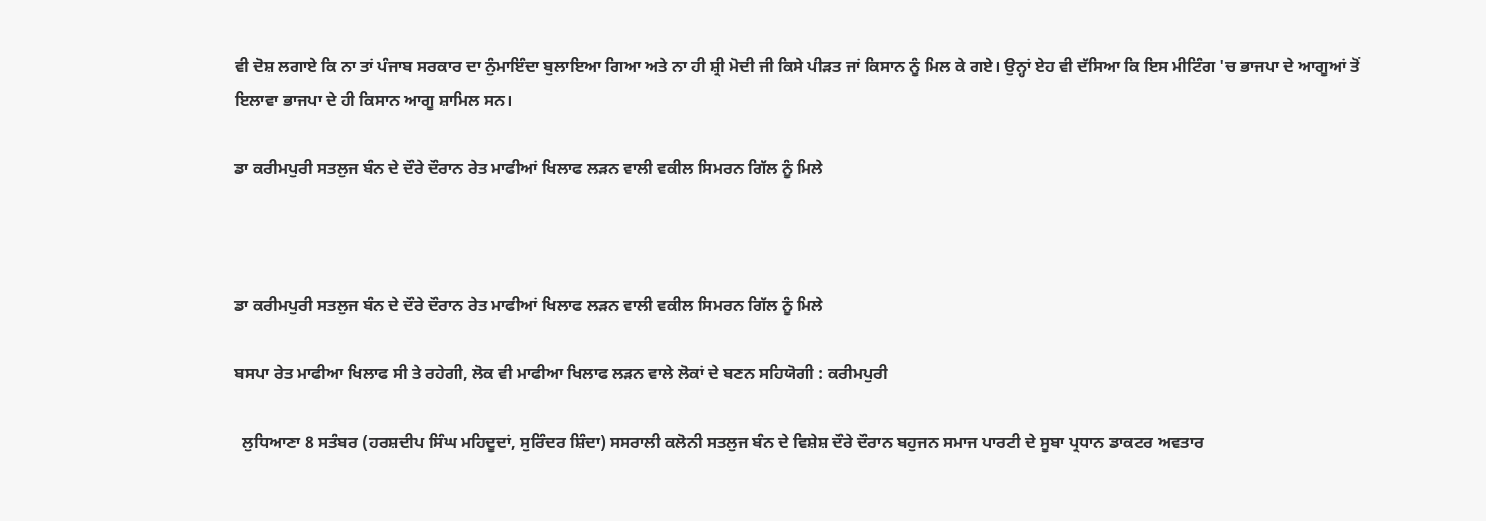ਵੀ ਦੋਸ਼ ਲਗਾਏ ਕਿ ਨਾ ਤਾਂ ਪੰਜਾਬ ਸਰਕਾਰ ਦਾ ਨੁੰਮਾਇੰਦਾ ਬੁਲਾਇਆ ਗਿਆ ਅਤੇ ਨਾ ਹੀ ਸ਼੍ਰੀ ਮੋਦੀ ਜੀ ਕਿਸੇ ਪੀੜਤ ਜਾਂ ਕਿਸਾਨ ਨੂੰ ਮਿਲ ਕੇ ਗਏ। ਉਨ੍ਹਾਂ ਏਹ ਵੀ ਦੱਸਿਆ ਕਿ ਇਸ ਮੀਟਿੰਗ 'ਚ ਭਾਜਪਾ ਦੇ ਆਗੂਆਂ ਤੋਂ ਇਲਾਵਾ ਭਾਜਪਾ ਦੇ ਹੀ ਕਿਸਾਨ ਆਗੂ ਸ਼ਾਮਿਲ ਸਨ।

ਡਾ ਕਰੀਮਪੁਰੀ ਸਤਲੁਜ ਬੰਨ ਦੇ ਦੌਰੇ ਦੌਰਾਨ ਰੇਤ ਮਾਫੀਆਂ ਖਿਲਾਫ ਲੜਨ ਵਾਲੀ ਵਕੀਲ ਸਿਮਰਨ ਗਿੱਲ ਨੂੰ ਮਿਲੇ



ਡਾ ਕਰੀਮਪੁਰੀ ਸਤਲੁਜ ਬੰਨ ਦੇ ਦੌਰੇ ਦੌਰਾਨ ਰੇਤ ਮਾਫੀਆਂ ਖਿਲਾਫ ਲੜਨ ਵਾਲੀ ਵਕੀਲ ਸਿਮਰਨ ਗਿੱਲ ਨੂੰ ਮਿਲੇ

ਬਸਪਾ ਰੇਤ ਮਾਫੀਆ ਖਿਲਾਫ ਸੀ ਤੇ ਰਹੇਗੀ, ਲੋਕ ਵੀ ਮਾਫੀਆ ਖਿਲਾਫ ਲੜਨ ਵਾਲੇ ਲੋਕਾਂ ਦੇ ਬਣਨ ਸਹਿਯੋਗੀ : ਕਰੀਮਪੁਰੀ

  ਲੁਧਿਆਣਾ 8 ਸਤੰਬਰ (ਹਰਸ਼ਦੀਪ ਸਿੰਘ ਮਹਿਦੂਦਾਂ, ਸੁਰਿੰਦਰ ਸ਼ਿੰਦਾ) ਸਸਰਾਲੀ ਕਲੋਨੀ ਸਤਲੁਜ ਬੰਨ ਦੇ ਵਿਸ਼ੇਸ਼ ਦੌਰੇ ਦੌਰਾਨ ਬਹੁਜਨ ਸਮਾਜ ਪਾਰਟੀ ਦੇ ਸੂਬਾ ਪ੍ਰਧਾਨ ਡਾਕਟਰ ਅਵਤਾਰ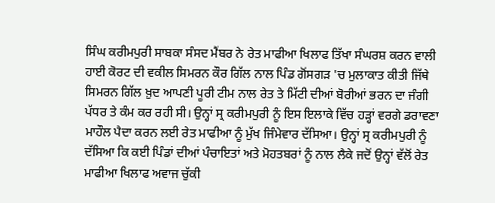ਸਿੰਘ ਕਰੀਮਪੁਰੀ ਸਾਬਕਾ ਸੰਸਦ ਮੈਂਬਰ ਨੇ ਰੇਤ ਮਾਫੀਆ ਖਿਲਾਫ ਤਿੱਖਾ ਸੰਘਰਸ਼ ਕਰਨ ਵਾਲੀ ਹਾਈ ਕੋਰਟ ਦੀ ਵਕੀਲ ਸਿਮਰਨ ਕੌਰ ਗਿੱਲ ਨਾਲ ਪਿੰਡ ਗੋਂਸਗੜ 'ਚ ਮੁਲਾਕਾਤ ਕੀਤੀ ਜਿੱਥੇ ਸਿਮਰਨ ਗਿੱਲ ਖ਼ੁਦ ਆਪਣੀ ਪੂਰੀ ਟੀਮ ਨਾਲ ਰੇਤ ਤੇ ਮਿੱਟੀ ਦੀਆਂ ਬੋਰੀਆਂ ਭਰਨ ਦਾ ਜੰਗੀ ਪੱਧਰ ਤੇ ਕੰਮ ਕਰ ਰਹੀ ਸੀ। ਉਨ੍ਹਾਂ ਸ੍ਰ ਕਰੀਮਪੁਰੀ ਨੂੰ ਇਸ ਇਲਾਕੇ ਵਿੱਚ ਹੜ੍ਹਾਂ ਵਰਗੇ ਡਰਾਵਣਾ ਮਾਹੌਲ ਪੈਦਾ ਕਰਨ ਲਈ ਰੇਤ ਮਾਫੀਆ ਨੂੰ ਮੁੱਖ ਜਿੰਮੇਵਾਰ ਦੱਸਿਆ। ਉਨ੍ਹਾਂ ਸ੍ਰ ਕਰੀਮਪੁਰੀ ਨੂੰ ਦੱਸਿਆ ਕਿ ਕਈ ਪਿੰਡਾਂ ਦੀਆਂ ਪੰਚਾਇਤਾਂ ਅਤੇ ਮੋਹਤਬਰਾਂ ਨੂੰ ਨਾਲ ਲੈਕੇ ਜਦੋਂ ਉਨ੍ਹਾਂ ਵੱਲੋਂ ਰੇਤ ਮਾਫੀਆ ਖਿਲਾਫ ਅਵਾਜ ਚੁੱਕੀ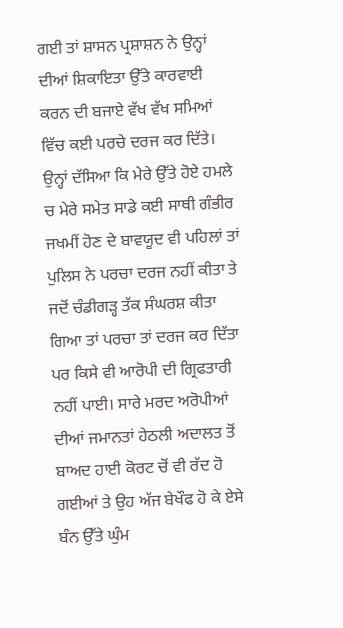ਗਈ ਤਾਂ ਸ਼ਾਸਨ ਪ੍ਰਸ਼ਾਸ਼ਨ ਨੇ ਉਨ੍ਹਾਂ ਦੀਆਂ ਸ਼ਿਕਾਇਤਾ ਉੱਤੇ ਕਾਰਵਾਈ ਕਰਨ ਦੀ ਬਜਾਏ ਵੱਖ ਵੱਖ ਸਮਿਆਂ ਵਿੱਚ ਕਈ ਪਰਚੇ ਦਰਜ ਕਰ ਦਿੱਤੇ। ਉਨ੍ਹਾਂ ਦੱਸਿਆ ਕਿ ਮੇਰੇ ਉੱਤੇ ਹੋਏ ਹਮਲੇ ਚ ਮੇਰੇ ਸਮੇਤ ਸਾਡੇ ਕਈ ਸਾਥੀ ਗੰਭੀਰ ਜਖਮੀਂ ਹੋਣ ਦੇ ਬਾਵਯੂਦ ਵੀ ਪਹਿਲਾਂ ਤਾਂ ਪੁਲਿਸ ਨੇ ਪਰਚਾ ਦਰਜ ਨਹੀਂ ਕੀਤਾ ਤੇ ਜਦੋਂ ਚੰਡੀਗੜ੍ਹ ਤੱਕ ਸੰਘਰਸ਼ ਕੀਤਾ ਗਿਆ ਤਾਂ ਪਰਚਾ ਤਾਂ ਦਰਜ ਕਰ ਦਿੱਤਾ ਪਰ ਕਿਸੇ ਵੀ ਆਰੋਪੀ ਦੀ ਗ੍ਰਿਫਤਾਰੀ ਨਹੀਂ ਪਾਈ। ਸਾਰੇ ਮਰਦ ਅਰੋਪੀਆਂ ਦੀਆਂ ਜਮਾਨਤਾਂ ਹੇਠਲੀ ਅਦਾਲਤ ਤੋਂ ਬਾਅਦ ਹਾਈ ਕੋਰਟ ਚੋਂ ਵੀ ਰੱਦ ਹੋ ਗਈਆਂ ਤੇ ਉਹ ਅੱਜ ਬੇਖੌਫ ਹੋ ਕੇ ਏਸੇ ਬੰਨ ਉੱਤੇ ਘੁੰਮ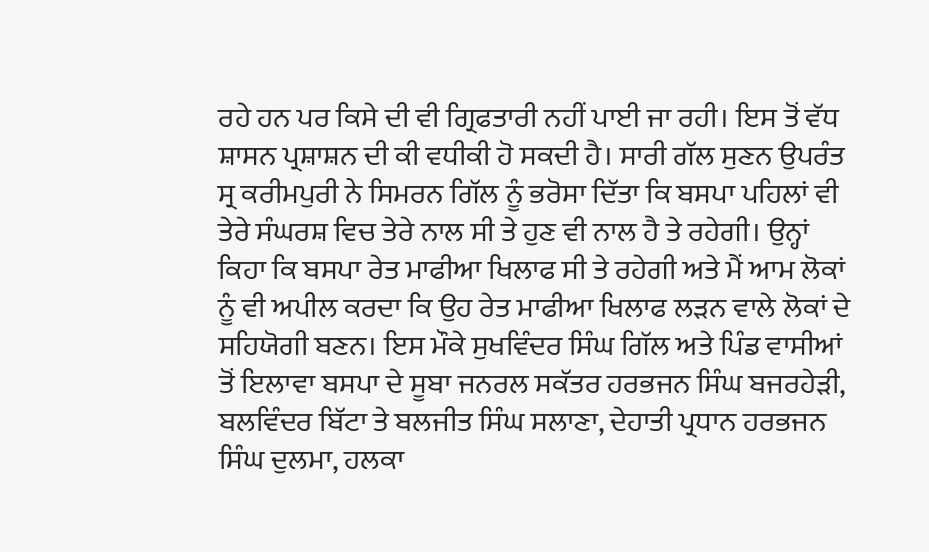ਰਹੇ ਹਨ ਪਰ ਕਿਸੇ ਦੀ ਵੀ ਗ੍ਰਿਫਤਾਰੀ ਨਹੀਂ ਪਾਈ ਜਾ ਰਹੀ। ਇਸ ਤੋਂ ਵੱਧ ਸ਼ਾਸਨ ਪ੍ਰਸ਼ਾਸ਼ਨ ਦੀ ਕੀ ਵਧੀਕੀ ਹੋ ਸਕਦੀ ਹੈ। ਸਾਰੀ ਗੱਲ ਸੁਣਨ ਉਪਰੰਤ ਸ੍ਰ ਕਰੀਮਪੁਰੀ ਨੇ ਸਿਮਰਨ ਗਿੱਲ ਨੂੰ ਭਰੋਸਾ ਦਿੱਤਾ ਕਿ ਬਸਪਾ ਪਹਿਲਾਂ ਵੀ ਤੇਰੇ ਸੰਘਰਸ਼ ਵਿਚ ਤੇਰੇ ਨਾਲ ਸੀ ਤੇ ਹੁਣ ਵੀ ਨਾਲ ਹੈ ਤੇ ਰਹੇਗੀ। ਉਨ੍ਹਾਂ ਕਿਹਾ ਕਿ ਬਸਪਾ ਰੇਤ ਮਾਫੀਆ ਖਿਲਾਫ ਸੀ ਤੇ ਰਹੇਗੀ ਅਤੇ ਮੈਂ ਆਮ ਲੋਕਾਂ ਨੂੰ ਵੀ ਅਪੀਲ ਕਰਦਾ ਕਿ ਉਹ ਰੇਤ ਮਾਫੀਆ ਖਿਲਾਫ ਲੜਨ ਵਾਲੇ ਲੋਕਾਂ ਦੇ ਸਹਿਯੋਗੀ ਬਣਨ। ਇਸ ਮੌਕੇ ਸੁਖਵਿੰਦਰ ਸਿੰਘ ਗਿੱਲ ਅਤੇ ਪਿੰਡ ਵਾਸੀਆਂ ਤੋਂ ਇਲਾਵਾ ਬਸਪਾ ਦੇ ਸੂਬਾ ਜਨਰਲ ਸਕੱਤਰ ਹਰਭਜਨ ਸਿੰਘ ਬਜਰਹੇੜੀ, ਬਲਵਿੰਦਰ ਬਿੱਟਾ ਤੇ ਬਲਜੀਤ ਸਿੰਘ ਸਲਾਣਾ, ਦੇਹਾਤੀ ਪ੍ਰਧਾਨ ਹਰਭਜਨ ਸਿੰਘ ਦੁਲਮਾ, ਹਲਕਾ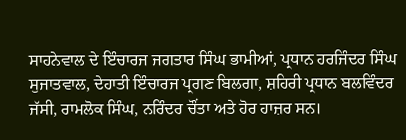ਸਾਹਨੇਵਾਲ ਦੇ ਇੰਚਾਰਜ ਜਗਤਾਰ ਸਿੰਘ ਭਾਮੀਆਂ, ਪ੍ਰਧਾਨ ਹਰਜਿੰਦਰ ਸਿੰਘ ਸੁਜਾਤਵਾਲ, ਦੇਹਾਤੀ ਇੰਚਾਰਜ ਪ੍ਰਗਣ ਬਿਲਗਾ, ਸ਼ਹਿਰੀ ਪ੍ਰਧਾਨ ਬਲਵਿੰਦਰ ਜੱਸੀ, ਰਾਮਲੋਕ ਸਿੰਘ, ਨਰਿੰਦਰ ਚੌਂਤਾ ਅਤੇ ਹੋਰ ਹਾਜ਼ਰ ਸਨ।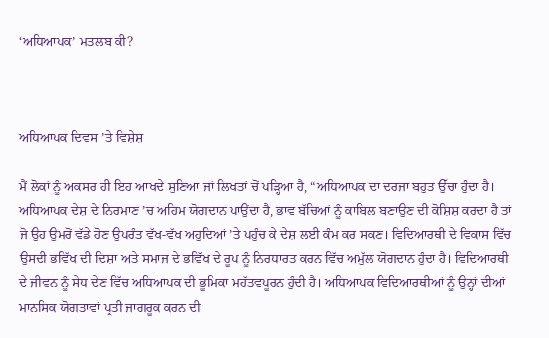‘ਅਧਿਆਪਕ’ ਮਤਲਬ ਕੀ?



ਅਧਿਆਪਕ ਦਿਵਸ ’ਤੇ ਵਿਸ਼ੇਸ਼

ਮੈਂ ਲੋਕਾਂ ਨੂੰ ਅਕਸਰ ਹੀ ਇਹ ਆਖਦੇ ਸੁਣਿਆ ਜਾਂ ਲਿਖਤਾਂ ਚੋਂ ਪੜ੍ਹਿਆ ਹੈ, “ਅਧਿਆਪਕ ਦਾ ਦਰਜਾ ਬਹੁਤ ਉੱਚਾ ਹੁੰਦਾ ਹੈ। ਅਧਿਆਪਕ ਦੇਸ਼ ਦੇ ਨਿਰਮਾਣ ’ਚ ਅਹਿਮ ਯੋਗਦਾਨ ਪਾਉਂਦਾ ਹੈ, ਭਾਵ ਬੱਚਿਆਂ ਨੂੰ ਕਾਬਿਲ ਬਣਾਉਣ ਦੀ ਕੋਸ਼ਿਸ਼ ਕਰਦਾ ਹੈ ਤਾਂ ਜੋ ਉਹ ਉਮਰੋਂ ਵੱਡੇ ਹੋਣ ਉਪਰੰਤ ਵੱਖ-ਵੱਖ ਅਹੁਦਿਆਂ ’ਤੇ ਪਹੁੰਚ ਕੇ ਦੇਸ਼ ਲਈ ਕੰਮ ਕਰ ਸਕਣ। ਵਿਦਿਆਰਥੀ ਦੇ ਵਿਕਾਸ ਵਿੱਚ ਉਸਦੀ ਭਵਿੱਖ ਦੀ ਦਿਸ਼ਾ ਅਤੇ ਸਮਾਜ ਦੇ ਭਵਿੱਖ ਦੇ ਰੂਪ ਨੂੰ ਨਿਰਧਾਰਤ ਕਰਨ ਵਿੱਚ ਅਮੁੱਲ ਯੋਗਦਾਨ ਹੁੰਦਾ ਹੈ। ਵਿਦਿਆਰਥੀ ਦੇ ਜੀਵਨ ਨੂੰ ਸੇਧ ਦੇਣ ਵਿੱਚ ਅਧਿਆਪਕ ਦੀ ਭੂਮਿਕਾ ਮਹੱਤਵਪੂਰਨ ਹੁੰਦੀ ਹੈ। ਅਧਿਆਪਕ ਵਿਦਿਆਰਥੀਆਂ ਨੂੰ ਉਨ੍ਹਾਂ ਦੀਆਂ ਮਾਨਸਿਕ ਯੋਗਤਾਵਾਂ ਪ੍ਰਤੀ ਜਾਗਰੂਕ ਕਰਨ ਦੀ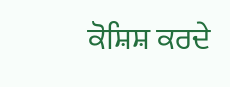ਕੋਸ਼ਿਸ਼ ਕਰਦੇ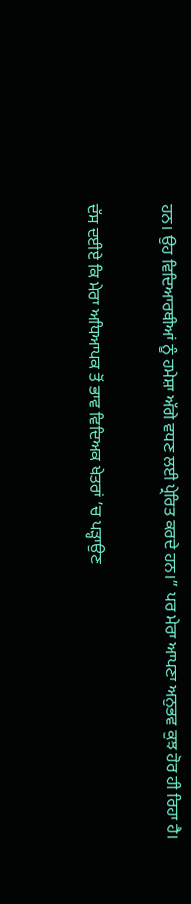ਹਨ। ਉਹ ਵਿਦਿਆਰਥੀਆਂ ਨੂੰ ਹਮੇਸ਼ਾ ਅੱਗੇ ਵਧਣ ਲਈ ਪ੍ਰੇਰਿਤ ਕਰਦੇ ਹਨ।” ਪਰ ਮੇਰਾ ਆਪਣਾ ਅਨੁਭਵ ਕੁਝ ਹੋਰ ਹੀ ਰਿਹਾ ਹੈ।

ਦੱਸ ਦਈਏ ਕਿ ਮੇਰਾ ਅਧਿਆਪਕ ਤੋਂ ਭਾਵ ਵਿਦਿਅਕ ਖੇਤਰਾਂ ’ਚ ਪੜ੍ਹਾਉਣ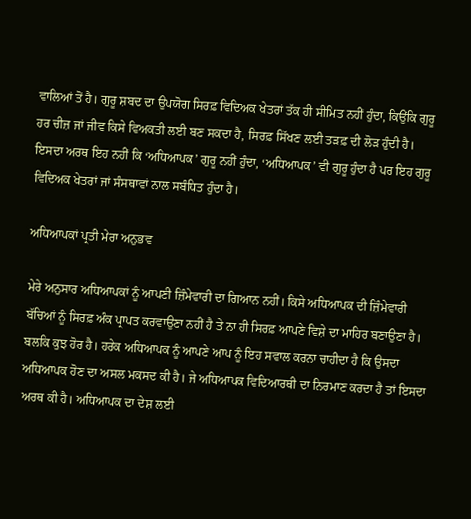ਵਾਲਿਆਂ ਤੋਂ ਹੈ। ਗੁਰੂ ਸ਼ਬਦ ਦਾ ਉਪਯੋਗ ਸਿਰਫ਼ ਵਿਦਿਅਕ ਖੇਤਰਾਂ ਤੱਕ ਹੀ ਸੀਮਿਤ ਨਹੀਂ ਹੁੰਦਾ, ਕਿਉਂਕਿ ਗੁਰੂ ਹਰ ਚੀਜ਼ ਜਾਂ ਜੀਵ ਕਿਸੇ ਵਿਅਕਤੀ ਲਈ ਬਣ ਸਕਦਾ ਹੈ, ਸਿਰਫ਼ ਸਿੱਖਣ ਲਈ ਤੜਫ਼ ਦੀ ਲੋੜ ਹੁੰਦੀ ਹੈ। ਇਸਦਾ ਅਰਥ ਇਹ ਨਹੀਂ ਕਿ ‘ਅਧਿਆਪਕ’ ਗੁਰੂ ਨਹੀਂ ਹੁੰਦਾ, ‘ਅਧਿਆਪਕ’ ਵੀ ਗੁਰੂ ਹੁੰਦਾ ਹੈ ਪਰ ਇਹ ਗੁਰੂ ਵਿਦਿਅਕ ਖੇਤਰਾਂ ਜਾਂ ਸੰਸਥਾਵਾਂ ਨਾਲ ਸਬੰਧਿਤ ਹੁੰਦਾ ਹੈ।

ਅਧਿਆਪਕਾਂ ਪ੍ਰਤੀ ਮੇਰਾ ਅਨੁਭਵ

ਮੇਰੇ ਅਨੁਸਾਰ ਅਧਿਆਪਕਾਂ ਨੂੰ ਆਪਣੀ ਜ਼ਿੰਮੇਵਾਰੀ ਦਾ ਗਿਆਨ ਨਹੀਂ। ਕਿਸੇ ਅਧਿਆਪਕ ਦੀ ਜ਼ਿੰਮੇਵਾਰੀ ਬੱਚਿਆਂ ਨੂੰ ਸਿਰਫ਼ ਅੰਕ ਪ੍ਰਾਪਤ ਕਰਵਾਉਣਾ ਨਹੀਂ ਹੈ ਤੇ ਨਾ ਹੀ ਸਿਰਫ਼ ਆਪਣੇ ਵਿਸ਼ੇ ਦਾ ਮਾਹਿਰ ਬਣਾਉਣਾ ਹੈ। ਬਲਕਿ ਕੁਝ ਹੋਰ ਹੈ। ਹਰੇਕ ਅਧਿਆਪਕ ਨੂੰ ਆਪਣੇ ਆਪ ਨੂੰ ਇਹ ਸਵਾਲ ਕਰਨਾ ਚਾਹੀਦਾ ਹੈ ਕਿ ਉਸਦਾ ਅਧਿਆਪਕ ਹੋਣ ਦਾ ਅਸਲ ਮਕਸਦ ਕੀ ਹੈ। ਜੇ ਅਧਿਆਪਕ ਵਿਦਿਆਰਥੀ ਦਾ ਨਿਰਮਾਣ ਕਰਦਾ ਹੈ ਤਾਂ ਇਸਦਾ ਅਰਥ ਕੀ ਹੈ। ਅਧਿਆਪਕ ਦਾ ਦੇਸ਼ ਲਈ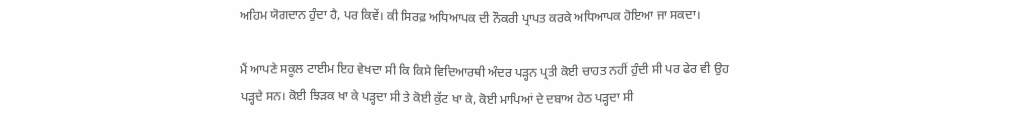ਅਹਿਮ ਯੋਗਦਾਨ ਹੁੰਦਾ ਹੈ, ਪਰ ਕਿਵੇਂ। ਕੀ ਸਿਰਫ਼ ਅਧਿਆਪਕ ਦੀ ਨੌਕਰੀ ਪ੍ਰਾਪਤ ਕਰਕੇ ਅਧਿਆਪਕ ਹੋਇਆ ਜਾ ਸਕਦਾ।

ਮੈਂ ਆਪਣੇ ਸਕੂਲ ਟਾਈਮ ਇਹ ਵੇਖਦਾ ਸੀ ਕਿ ਕਿਸੇ ਵਿਦਿਆਰਥੀ ਅੰਦਰ ਪੜ੍ਹਨ ਪ੍ਰਤੀ ਕੋਈ ਚਾਹਤ ਨਹੀਂ ਹੁੰਦੀ ਸੀ ਪਰ ਫੇਰ ਵੀ ਉਹ ਪੜ੍ਹਦੇ ਸਨ। ਕੋਈ ਝਿੜਕ ਖਾ ਕੇ ਪੜ੍ਹਦਾ ਸੀ ਤੇ ਕੋਈ ਕੁੱਟ ਖਾ ਕੇ, ਕੋਈ ਮਾਪਿਆਂ ਦੇ ਦਬਾਅ ਹੇਠ ਪੜ੍ਹਦਾ ਸੀ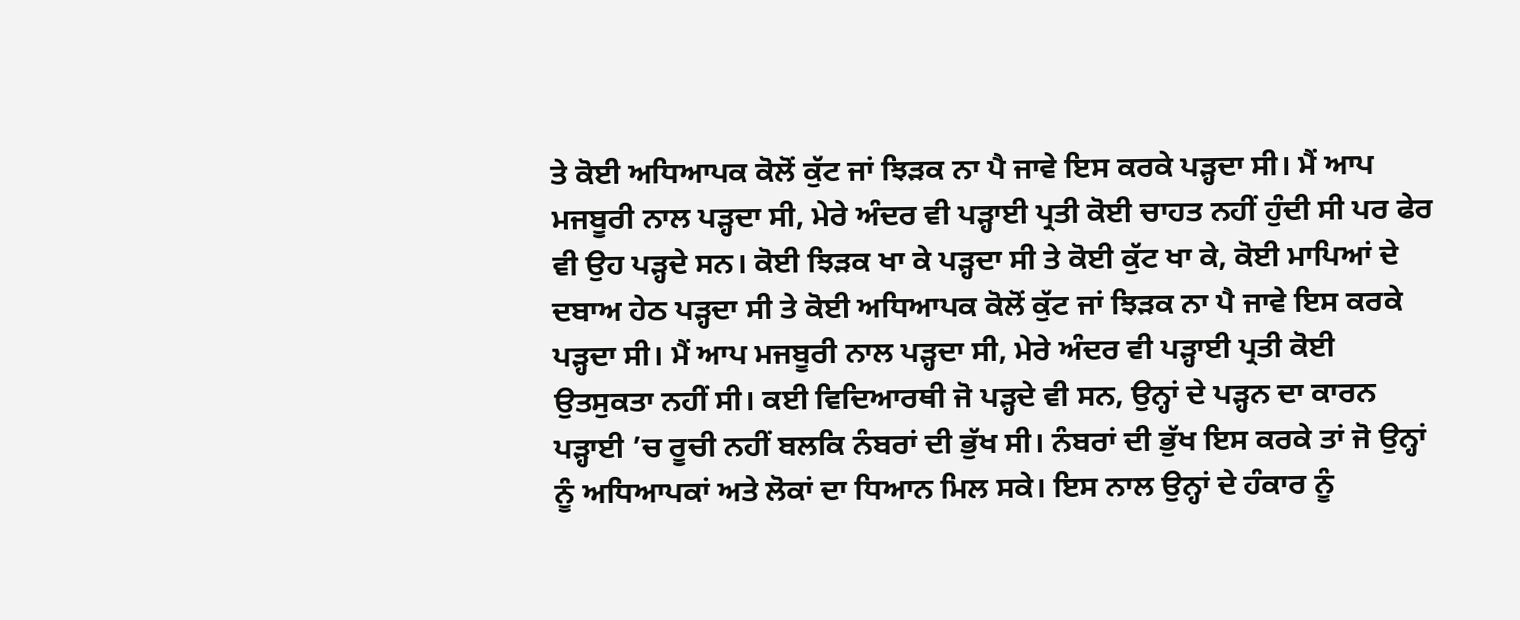ਤੇ ਕੋਈ ਅਧਿਆਪਕ ਕੋਲੋਂ ਕੁੱਟ ਜਾਂ ਝਿੜਕ ਨਾ ਪੈ ਜਾਵੇ ਇਸ ਕਰਕੇ ਪੜ੍ਹਦਾ ਸੀ। ਮੈਂ ਆਪ ਮਜਬੂਰੀ ਨਾਲ ਪੜ੍ਹਦਾ ਸੀ, ਮੇਰੇ ਅੰਦਰ ਵੀ ਪੜ੍ਹਾਈ ਪ੍ਰਤੀ ਕੋਈ ਚਾਹਤ ਨਹੀਂ ਹੁੰਦੀ ਸੀ ਪਰ ਫੇਰ ਵੀ ਉਹ ਪੜ੍ਹਦੇ ਸਨ। ਕੋਈ ਝਿੜਕ ਖਾ ਕੇ ਪੜ੍ਹਦਾ ਸੀ ਤੇ ਕੋਈ ਕੁੱਟ ਖਾ ਕੇ, ਕੋਈ ਮਾਪਿਆਂ ਦੇ ਦਬਾਅ ਹੇਠ ਪੜ੍ਹਦਾ ਸੀ ਤੇ ਕੋਈ ਅਧਿਆਪਕ ਕੋਲੋਂ ਕੁੱਟ ਜਾਂ ਝਿੜਕ ਨਾ ਪੈ ਜਾਵੇ ਇਸ ਕਰਕੇ ਪੜ੍ਹਦਾ ਸੀ। ਮੈਂ ਆਪ ਮਜਬੂਰੀ ਨਾਲ ਪੜ੍ਹਦਾ ਸੀ, ਮੇਰੇ ਅੰਦਰ ਵੀ ਪੜ੍ਹਾਈ ਪ੍ਰਤੀ ਕੋਈ ਉਤਸੁਕਤਾ ਨਹੀਂ ਸੀ। ਕਈ ਵਿਦਿਆਰਥੀ ਜੋ ਪੜ੍ਹਦੇ ਵੀ ਸਨ, ਉਨ੍ਹਾਂ ਦੇ ਪੜ੍ਹਨ ਦਾ ਕਾਰਨ ਪੜ੍ਹਾਈ ’ਚ ਰੂਚੀ ਨਹੀਂ ਬਲਕਿ ਨੰਬਰਾਂ ਦੀ ਭੁੱਖ ਸੀ। ਨੰਬਰਾਂ ਦੀ ਭੁੱਖ ਇਸ ਕਰਕੇ ਤਾਂ ਜੋ ਉਨ੍ਹਾਂ ਨੂੰ ਅਧਿਆਪਕਾਂ ਅਤੇ ਲੋਕਾਂ ਦਾ ਧਿਆਨ ਮਿਲ ਸਕੇ। ਇਸ ਨਾਲ ਉਨ੍ਹਾਂ ਦੇ ਹੰਕਾਰ ਨੂੰ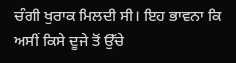ਚੰਗੀ ਖੁਰਾਕ ਮਿਲਦੀ ਸੀ। ਇਹ ਭਾਵਨਾ ਕਿ ਅਸੀਂ ਕਿਸੇ ਦੂਜੇ ਤੋਂ ਉੱਚੇ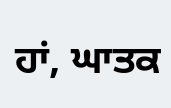ਹਾਂ, ਘਾਤਕ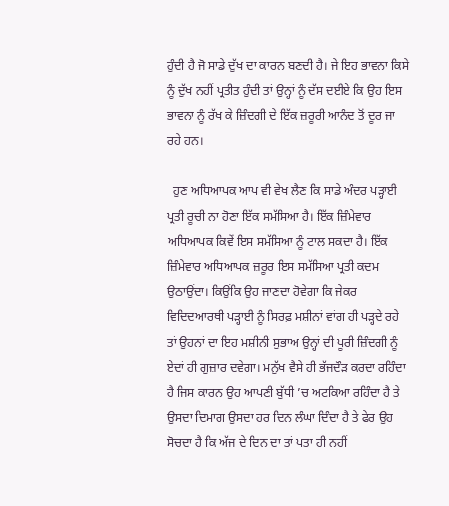ਹੁੰਦੀ ਹੈ ਜੋ ਸਾਡੇ ਦੁੱਖ ਦਾ ਕਾਰਨ ਬਣਦੀ ਹੈ। ਜੇ ਇਹ ਭਾਵਨਾ ਕਿਸੇ ਨੂੰ ਦੁੱਖ ਨਹੀਂ ਪ੍ਰਤੀਤ ਹੁੰਦੀ ਤਾਂ ਉਨ੍ਹਾਂ ਨੂੰ ਦੱਸ ਦਈਏ ਕਿ ਉਹ ਇਸ ਭਾਵਨਾ ਨੂੰ ਰੱਖ ਕੇ ਜ਼ਿੰਦਗੀ ਦੇ ਇੱਕ ਜ਼ਰੂਰੀ ਆਨੰਦ ਤੋਂ ਦੂਰ ਜਾ ਰਹੇ ਹਨ।

  ਹੁਣ ਅਧਿਆਪਕ ਆਪ ਵੀ ਵੇਖ ਲੈਣ ਕਿ ਸਾਡੇ ਅੰਦਰ ਪੜ੍ਹਾਈ ਪ੍ਰਤੀ ਰੂਚੀ ਨਾ ਹੋਣਾ ਇੱਕ ਸਮੱਸਿਆ ਹੈ। ਇੱਕ ਜ਼ਿੰਮੇਵਾਰ ਅਧਿਆਪਕ ਕਿਵੇਂ ਇਸ ਸਮੱਸਿਆ ਨੂੰ ਟਾਲ ਸਕਦਾ ਹੈ। ਇੱਕ ਜ਼ਿੰਮੇਵਾਰ ਅਧਿਆਪਕ ਜ਼ਰੂਰ ਇਸ ਸਮੱਸਿਆ ਪ੍ਰਤੀ ਕਦਮ ਉਠਾਉਂਦਾ। ਕਿਉਂਕਿ ਉਹ ਜਾਣਦਾ ਹੋਵੇਗਾ ਕਿ ਜੇਕਰ ਵਿਦਿਦਆਰਥੀ ਪੜ੍ਹਾਈ ਨੂੰ ਸਿਰਫ਼ ਮਸ਼ੀਨਾਂ ਵਾਂਗ ਹੀ ਪੜ੍ਹਦੇ ਰਹੇ ਤਾਂ ਉਹਨਾਂ ਦਾ ਇਹ ਮਸ਼ੀਨੀ ਸੁਭਾਅ ਉਨ੍ਹਾਂ ਦੀ ਪੂਰੀ ਜ਼ਿੰਦਗੀ ਨੂੰ ਏਦਾਂ ਹੀ ਗੁਜ਼ਾਰ ਦਵੇਗਾ। ਮਨੁੱਖ ਵੈਸੇ ਹੀ ਭੱਜਦੌੜ ਕਰਦਾ ਰਹਿੰਦਾ ਹੈ ਜਿਸ ਕਾਰਨ ਉਹ ਆਪਣੀ ਬੁੱਧੀ ’ਚ ਅਟਕਿਆ ਰਹਿੰਦਾ ਹੈ ਤੇ ਉਸਦਾ ਦਿਮਾਗ ਉਸਦਾ ਹਰ ਦਿਨ ਲੰਘਾ ਦਿੰਦਾ ਹੈ ਤੇ ਫੇਰ ਉਹ ਸੋਚਦਾ ਹੈ ਕਿ ਅੱਜ ਦੇ ਦਿਨ ਦਾ ਤਾਂ ਪਤਾ ਹੀ ਨਹੀਂ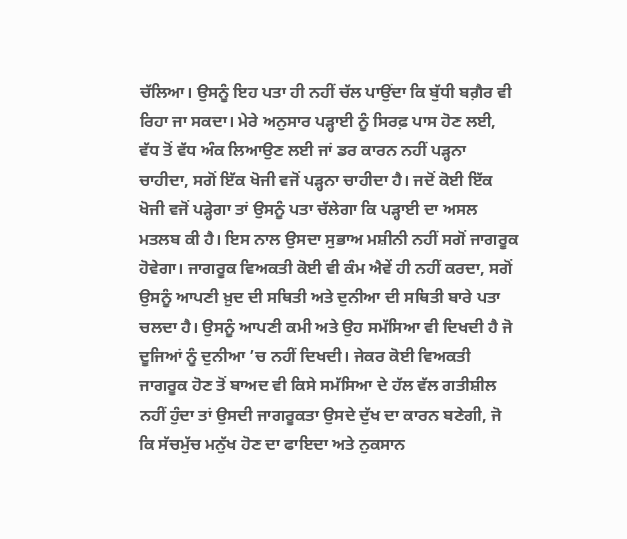ਚੱਲਿਆ। ਉਸਨੂੰ ਇਹ ਪਤਾ ਹੀ ਨਹੀਂ ਚੱਲ ਪਾਉਂਦਾ ਕਿ ਬੁੱਧੀ ਬਗ਼ੈਰ ਵੀ ਰਿਹਾ ਜਾ ਸਕਦਾ। ਮੇਰੇ ਅਨੁਸਾਰ ਪੜ੍ਹਾਈ ਨੂੰ ਸਿਰਫ਼ ਪਾਸ ਹੋਣ ਲਈ, ਵੱਧ ਤੋਂ ਵੱਧ ਅੰਕ ਲਿਆਉਣ ਲਈ ਜਾਂ ਡਰ ਕਾਰਨ ਨਹੀਂ ਪੜ੍ਹਨਾ ਚਾਹੀਦਾ, ਸਗੋਂ ਇੱਕ ਖੋਜੀ ਵਜੋਂ ਪੜ੍ਹਨਾ ਚਾਹੀਦਾ ਹੈ। ਜਦੋਂ ਕੋਈ ਇੱਕ ਖੋਜੀ ਵਜੋਂ ਪੜ੍ਹੇਗਾ ਤਾਂ ਉਸਨੂੰ ਪਤਾ ਚੱਲੇਗਾ ਕਿ ਪੜ੍ਹਾਈ ਦਾ ਅਸਲ ਮਤਲਬ ਕੀ ਹੈ। ਇਸ ਨਾਲ ਉਸਦਾ ਸੁਭਾਅ ਮਸ਼ੀਨੀ ਨਹੀਂ ਸਗੋਂ ਜਾਗਰੂਕ ਹੋਵੇਗਾ। ਜਾਗਰੂਕ ਵਿਅਕਤੀ ਕੋਈ ਵੀ ਕੰਮ ਐਵੇਂ ਹੀ ਨਹੀਂ ਕਰਦਾ, ਸਗੋਂ ਉਸਨੂੰ ਆਪਣੀ ਖ਼ੁਦ ਦੀ ਸਥਿਤੀ ਅਤੇ ਦੁਨੀਆ ਦੀ ਸਥਿਤੀ ਬਾਰੇ ਪਤਾ ਚਲਦਾ ਹੈ। ਉਸਨੂੰ ਆਪਣੀ ਕਮੀ ਅਤੇ ਉਹ ਸਮੱਸਿਆ ਵੀ ਦਿਖਦੀ ਹੈ ਜੋ ਦੂਜਿਆਂ ਨੂੰ ਦੁਨੀਆ ’ਚ ਨਹੀਂ ਦਿਖਦੀ। ਜੇਕਰ ਕੋਈ ਵਿਅਕਤੀ ਜਾਗਰੂਕ ਹੋਣ ਤੋਂ ਬਾਅਦ ਵੀ ਕਿਸੇ ਸਮੱਸਿਆ ਦੇ ਹੱਲ ਵੱਲ ਗਤੀਸ਼ੀਲ ਨਹੀਂ ਹੁੰਦਾ ਤਾਂ ਉਸਦੀ ਜਾਗਰੂਕਤਾ ਉਸਦੇ ਦੁੱਖ ਦਾ ਕਾਰਨ ਬਣੇਗੀ, ਜੋ ਕਿ ਸੱਚਮੁੱਚ ਮਨੁੱਖ ਹੋਣ ਦਾ ਫਾਇਦਾ ਅਤੇ ਨੁਕਸਾਨ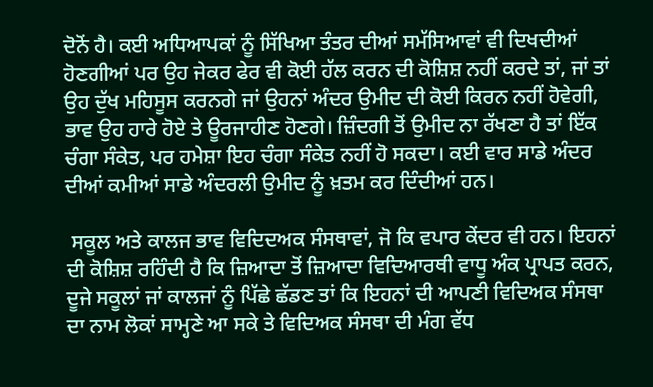ਦੋਨੋਂ ਹੈ। ਕਈ ਅਧਿਆਪਕਾਂ ਨੂੰ ਸਿੱਖਿਆ ਤੰਤਰ ਦੀਆਂ ਸਮੱਸਿਆਵਾਂ ਵੀ ਦਿਖਦੀਆਂ ਹੋਣਗੀਆਂ ਪਰ ਉਹ ਜੇਕਰ ਫੇਰ ਵੀ ਕੋਈ ਹੱਲ ਕਰਨ ਦੀ ਕੋਸ਼ਿਸ਼ ਨਹੀਂ ਕਰਦੇ ਤਾਂ, ਜਾਂ ਤਾਂ ਉਹ ਦੁੱਖ ਮਹਿਸੂਸ ਕਰਨਗੇ ਜਾਂ ਉਹਨਾਂ ਅੰਦਰ ਉਮੀਦ ਦੀ ਕੋਈ ਕਿਰਨ ਨਹੀਂ ਹੋਵੇਗੀ, ਭਾਵ ਉਹ ਹਾਰੇ ਹੋਏ ਤੇ ਊਰਜਾਹੀਣ ਹੋਣਗੇ। ਜ਼ਿੰਦਗੀ ਤੋਂ ਉਮੀਦ ਨਾ ਰੱਖਣਾ ਹੈ ਤਾਂ ਇੱਕ ਚੰਗਾ ਸੰਕੇਤ, ਪਰ ਹਮੇਸ਼ਾ ਇਹ ਚੰਗਾ ਸੰਕੇਤ ਨਹੀਂ ਹੋ ਸਕਦਾ। ਕਈ ਵਾਰ ਸਾਡੇ ਅੰਦਰ ਦੀਆਂ ਕਮੀਆਂ ਸਾਡੇ ਅੰਦਰਲੀ ਉਮੀਦ ਨੂੰ ਖ਼ਤਮ ਕਰ ਦਿੰਦੀਆਂ ਹਨ।

 ਸਕੂਲ ਅਤੇ ਕਾਲਜ ਭਾਵ ਵਿਦਿਦਅਕ ਸੰਸਥਾਵਾਂ, ਜੋ ਕਿ ਵਪਾਰ ਕੇਂਦਰ ਵੀ ਹਨ। ਇਹਨਾਂ ਦੀ ਕੋਸ਼ਿਸ਼ ਰਹਿੰਦੀ ਹੈ ਕਿ ਜ਼ਿਆਦਾ ਤੋਂ ਜ਼ਿਆਦਾ ਵਿਦਿਆਰਥੀ ਵਾਧੂ ਅੰਕ ਪ੍ਰਾਪਤ ਕਰਨ, ਦੂਜੇ ਸਕੂਲਾਂ ਜਾਂ ਕਾਲਜਾਂ ਨੂੰ ਪਿੱਛੇ ਛੱਡਣ ਤਾਂ ਕਿ ਇਹਨਾਂ ਦੀ ਆਪਣੀ ਵਿਦਿਅਕ ਸੰਸਥਾ ਦਾ ਨਾਮ ਲੋਕਾਂ ਸਾਮ੍ਹਣੇ ਆ ਸਕੇ ਤੇ ਵਿਦਿਅਕ ਸੰਸਥਾ ਦੀ ਮੰਗ ਵੱਧ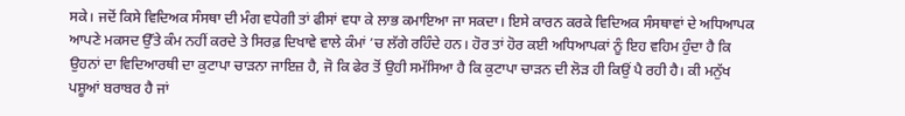ਸਕੇ। ਜਦੋਂ ਕਿਸੇ ਵਿਦਿਅਕ ਸੰਸਥਾ ਦੀ ਮੰਗ ਵਧੇਗੀ ਤਾਂ ਫੀਸਾਂ ਵਧਾ ਕੇ ਲਾਭ ਕਮਾਇਆ ਜਾ ਸਕਦਾ। ਇਸੇ ਕਾਰਨ ਕਰਕੇ ਵਿਦਿਅਕ ਸੰਸਥਾਵਾਂ ਦੇ ਅਧਿਆਪਕ ਆਪਣੇ ਮਕਸਦ ਉੱਤੇ ਕੰਮ ਨਹੀਂ ਕਰਦੇ ਤੇ ਸਿਰਫ਼ ਦਿਖਾਵੇ ਵਾਲੇ ਕੰਮਾਂ ’ਚ ਲੱਗੇ ਰਹਿੰਦੇ ਹਨ। ਹੋਰ ਤਾਂ ਹੋਰ ਕਈ ਅਧਿਆਪਕਾਂ ਨੂੰ ਇਹ ਵਹਿਮ ਹੁੰਦਾ ਹੈ ਕਿ ਉਹਨਾਂ ਦਾ ਵਿਦਿਆਰਥੀ ਦਾ ਕੁਟਾਪਾ ਚਾੜਨਾ ਜਾਇਜ਼ ਹੈ, ਜੋ ਕਿ ਫੇਰ ਤੋਂ ਉਹੀ ਸਮੱਸਿਆ ਹੈ ਕਿ ਕੁਟਾਪਾ ਚਾੜਨ ਦੀ ਲੋੜ ਹੀ ਕਿਉਂ ਪੈ ਰਹੀ ਹੈ। ਕੀ ਮਨੁੱਖ ਪਸ਼ੂਆਂ ਬਰਾਬਰ ਹੈ ਜਾਂ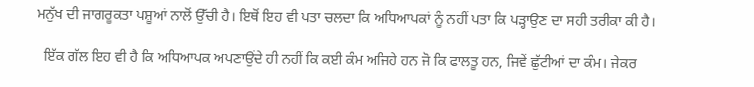ਮਨੁੱਖ ਦੀ ਜਾਗਰੂਕਤਾ ਪਸ਼ੂਆਂ ਨਾਲੋਂ ਉੱਚੀ ਹੈ। ਇਥੋਂ ਇਹ ਵੀ ਪਤਾ ਚਲਦਾ ਕਿ ਅਧਿਆਪਕਾਂ ਨੂੰ ਨਹੀਂ ਪਤਾ ਕਿ ਪੜ੍ਹਾਉਣ ਦਾ ਸਹੀ ਤਰੀਕਾ ਕੀ ਹੈ।

  ਇੱਕ ਗੱਲ ਇਹ ਵੀ ਹੈ ਕਿ ਅਧਿਆਪਕ ਅਪਣਾਉਂਦੇ ਹੀ ਨਹੀਂ ਕਿ ਕਈ ਕੰਮ ਅਜਿਹੇ ਹਨ ਜੋ ਕਿ ਫਾਲਤੂ ਹਨ, ਜਿਵੇਂ ਛੁੱਟੀਆਂ ਦਾ ਕੰਮ। ਜੇਕਰ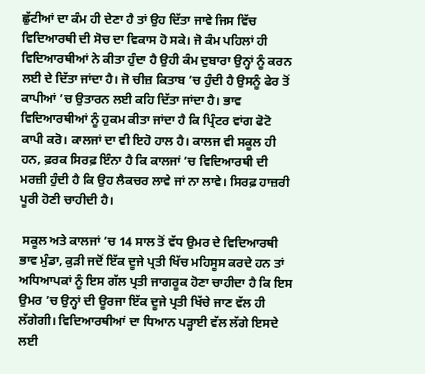ਛੁੱਟੀਆਂ ਦਾ ਕੰਮ ਹੀ ਦੇਣਾ ਹੈ ਤਾਂ ਉਹ ਦਿੱਤਾ ਜਾਵੇ ਜਿਸ ਵਿੱਚ ਵਿਦਿਆਰਥੀ ਦੀ ਸੋਚ ਦਾ ਵਿਕਾਸ ਹੋ ਸਕੇ। ਜੋ ਕੰਮ ਪਹਿਲਾਂ ਹੀ ਵਿਦਿਆਰਥੀਆਂ ਨੇ ਕੀਤਾ ਹੁੰਦਾ ਹੈ ਉਹੀ ਕੰਮ ਦੁਬਾਰਾ ਉਨ੍ਹਾਂ ਨੂੰ ਕਰਨ ਲਈ ਦੇ ਦਿੱਤਾ ਜਾਂਦਾ ਹੈ। ਜੋ ਚੀਜ਼ ਕਿਤਾਬ ’ਚ ਹੁੰਦੀ ਹੈ ਉਸਨੂੰ ਫੇਰ ਤੋਂ ਕਾਪੀਆਂ ’ਚ ਉਤਾਰਨ ਲਈ ਕਹਿ ਦਿੱਤਾ ਜਾਂਦਾ ਹੈ। ਭਾਵ ਵਿਦਿਆਰਥੀਆਂ ਨੂੰ ਹੁਕਮ ਕੀਤਾ ਜਾਂਦਾ ਹੈ ਕਿ ਪ੍ਰਿੰਟਰ ਵਾਂਗ ਫੋਟੋ ਕਾਪੀ ਕਰੋ। ਕਾਲਜਾਂ ਦਾ ਵੀ ਇਹੋ ਹਾਲ ਹੈ। ਕਾਲਜ ਵੀ ਸਕੂਲ ਹੀ ਹਨ, ਫ਼ਰਕ ਸਿਰਫ਼ ਇੰਨਾ ਹੈ ਕਿ ਕਾਲਜਾਂ ’ਚ ਵਿਦਿਆਰਥੀ ਦੀ ਮਰਜ਼ੀ ਹੁੰਦੀ ਹੈ ਕਿ ਉਹ ਲੈਕਚਰ ਲਾਵੇ ਜਾਂ ਨਾ ਲਾਵੇ। ਸਿਰਫ਼ ਹਾਜ਼ਰੀ ਪੂਰੀ ਹੋਣੀ ਚਾਹੀਦੀ ਹੈ।

 ਸਕੂਲ ਅਤੇ ਕਾਲਜਾਂ ’ਚ 14 ਸਾਲ ਤੋਂ ਵੱਧ ਉਮਰ ਦੇ ਵਿਦਿਆਰਥੀ ਭਾਵ ਮੁੰਡਾ, ਕੁੜੀ ਜਦੋਂ ਇੱਕ ਦੂਜੇ ਪ੍ਰਤੀ ਖਿੱਚ ਮਹਿਸੂਸ ਕਰਦੇ ਹਨ ਤਾਂ ਅਧਿਆਪਕਾਂ ਨੂੰ ਇਸ ਗੱਲ ਪ੍ਰਤੀ ਜਾਗਰੂਕ ਹੋਣਾ ਚਾਹੀਦਾ ਹੈ ਕਿ ਇਸ ਉਮਰ ’ਚ ਉਨ੍ਹਾਂ ਦੀ ਊਰਜਾ ਇੱਕ ਦੂਜੇ ਪ੍ਰਤੀ ਖਿੱਚੇ ਜਾਣ ਵੱਲ ਹੀ ਲੱਗੇਗੀ। ਵਿਦਿਆਰਥੀਆਂ ਦਾ ਧਿਆਨ ਪੜ੍ਹਾਈ ਵੱਲ ਲੱਗੇ ਇਸਦੇ ਲਈ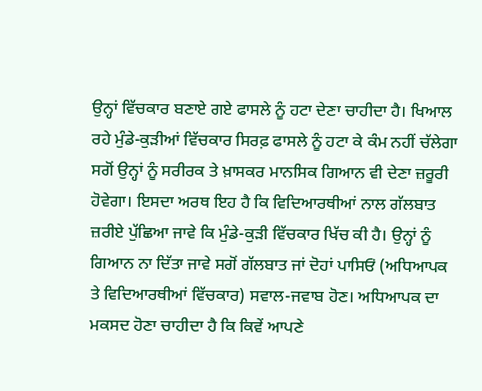ਉਨ੍ਹਾਂ ਵਿੱਚਕਾਰ ਬਣਾਏ ਗਏ ਫਾਸਲੇ ਨੂੰ ਹਟਾ ਦੇਣਾ ਚਾਹੀਦਾ ਹੈ। ਖਿਆਲ ਰਹੇ ਮੁੰਡੇ-ਕੁੜੀਆਂ ਵਿੱਚਕਾਰ ਸਿਰਫ਼ ਫਾਸਲੇ ਨੂੰ ਹਟਾ ਕੇ ਕੰਮ ਨਹੀਂ ਚੱਲੇਗਾ ਸਗੋਂ ਉਨ੍ਹਾਂ ਨੂੰ ਸਰੀਰਕ ਤੇ ਖ਼ਾਸਕਰ ਮਾਨਸਿਕ ਗਿਆਨ ਵੀ ਦੇਣਾ ਜ਼ਰੂਰੀ ਹੋਵੇਗਾ। ਇਸਦਾ ਅਰਥ ਇਹ ਹੈ ਕਿ ਵਿਦਿਆਰਥੀਆਂ ਨਾਲ ਗੱਲਬਾਤ ਜ਼ਰੀਏ ਪੁੱਛਿਆ ਜਾਵੇ ਕਿ ਮੁੰਡੇ-ਕੁੜੀ ਵਿੱਚਕਾਰ ਖਿੱਚ ਕੀ ਹੈ। ਉਨ੍ਹਾਂ ਨੂੰ ਗਿਆਨ ਨਾ ਦਿੱਤਾ ਜਾਵੇ ਸਗੋਂ ਗੱਲਬਾਤ ਜਾਂ ਦੋਹਾਂ ਪਾਸਿਓਂ (ਅਧਿਆਪਕ ਤੇ ਵਿਦਿਆਰਥੀਆਂ ਵਿੱਚਕਾਰ) ਸਵਾਲ-ਜਵਾਬ ਹੋਣ। ਅਧਿਆਪਕ ਦਾ ਮਕਸਦ ਹੋਣਾ ਚਾਹੀਦਾ ਹੈ ਕਿ ਕਿਵੇਂ ਆਪਣੇ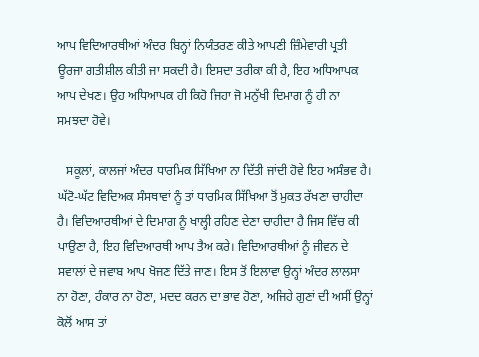ਆਪ ਵਿਦਿਆਰਥੀਆਂ ਅੰਦਰ ਬਿਨ੍ਹਾਂ ਨਿਯੰਤਰਣ ਕੀਤੇ ਆਪਣੀ ਜ਼ਿੰਮੇਵਾਰੀ ਪ੍ਰਤੀ ਊਰਜਾ ਗਤੀਸ਼ੀਲ ਕੀਤੀ ਜਾ ਸਕਦੀ ਹੈ। ਇਸਦਾ ਤਰੀਕਾ ਕੀ ਹੈ, ਇਹ ਅਧਿਆਪਕ ਆਪ ਦੇਖਣ। ਉਹ ਅਧਿਆਪਕ ਹੀ ਕਿਹੋ ਜਿਹਾ ਜੋ ਮਨੁੱਖੀ ਦਿਮਾਗ ਨੂੰ ਹੀ ਨਾ ਸਮਝਦਾ ਹੋਵੇ।

   ਸਕੂਲਾਂ, ਕਾਲਜਾਂ ਅੰਦਰ ਧਾਰਮਿਕ ਸਿੱਖਿਆ ਨਾ ਦਿੱਤੀ ਜਾਂਦੀ ਹੋਵੇ ਇਹ ਅਸੰਭਵ ਹੈ। ਘੱਟੋ-ਘੱਟ ਵਿਦਿਅਕ ਸੰਸਥਾਵਾਂ ਨੂੰ ਤਾਂ ਧਾਰਮਿਕ ਸਿੱਖਿਆ ਤੋਂ ਮੁਕਤ ਰੱਖਣਾ ਚਾਹੀਦਾ ਹੈ। ਵਿਦਿਆਰਥੀਆਂ ਦੇ ਦਿਮਾਗ ਨੂੰ ਖਾਲ੍ਹੀ ਰਹਿਣ ਦੇਣਾ ਚਾਹੀਦਾ ਹੈ ਜਿਸ ਵਿੱਚ ਕੀ ਪਾਉਣਾ ਹੈ, ਇਹ ਵਿਦਿਆਰਥੀ ਆਪ ਤੈਅ ਕਰੇ। ਵਿਦਿਆਰਥੀਆਂ ਨੂੰ ਜੀਵਨ ਦੇ ਸਵਾਲਾਂ ਦੇ ਜਵਾਬ ਆਪ ਖੋਜਣ ਦਿੱਤੇ ਜਾਣ। ਇਸ ਤੋਂ ਇਲਾਵਾ ਉਨ੍ਹਾਂ ਅੰਦਰ ਲਾਲਸਾ ਨਾ ਹੋਣਾ, ਹੰਕਾਰ ਨਾ ਹੋਣਾ, ਮਦਦ ਕਰਨ ਦਾ ਭਾਵ ਹੋਣਾ, ਅਜਿਹੇ ਗੁਣਾਂ ਦੀ ਅਸੀਂ ਉਨ੍ਹਾਂ ਕੋਲੋਂ ਆਸ ਤਾਂ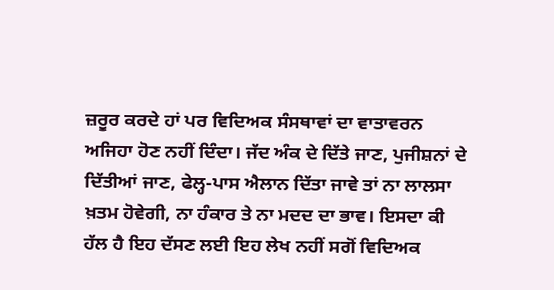ਜ਼ਰੂਰ ਕਰਦੇ ਹਾਂ ਪਰ ਵਿਦਿਅਕ ਸੰਸਥਾਵਾਂ ਦਾ ਵਾਤਾਵਰਨ ਅਜਿਹਾ ਹੋਣ ਨਹੀਂ ਦਿੰਦਾ। ਜੱਦ ਅੰਕ ਦੇ ਦਿੱਤੇ ਜਾਣ, ਪੁਜੀਸ਼ਨਾਂ ਦੇ ਦਿੱਤੀਆਂ ਜਾਣ, ਫੇਲ੍ਹ-ਪਾਸ ਐਲਾਨ ਦਿੱਤਾ ਜਾਵੇ ਤਾਂ ਨਾ ਲਾਲਸਾ ਖ਼ਤਮ ਹੋਵੇਗੀ, ਨਾ ਹੰਕਾਰ ਤੇ ਨਾ ਮਦਦ ਦਾ ਭਾਵ। ਇਸਦਾ ਕੀ ਹੱਲ ਹੈ ਇਹ ਦੱਸਣ ਲਈ ਇਹ ਲੇਖ ਨਹੀਂ ਸਗੋਂ ਵਿਦਿਅਕ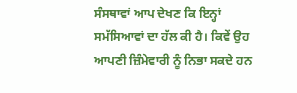ਸੰਸਥਾਵਾਂ ਆਪ ਦੇਖਣ ਕਿ ਇਨ੍ਹਾਂ ਸਮੱਸਿਆਵਾਂ ਦਾ ਹੱਲ ਕੀ ਹੈ। ਕਿਵੇਂ ਉਹ ਆਪਣੀ ਜ਼ਿੰਮੇਵਾਰੀ ਨੂੰ ਨਿਭਾ ਸਕਦੇ ਹਨ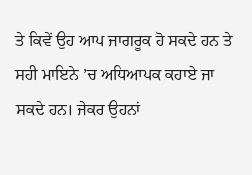ਤੇ ਕਿਵੇਂ ਉਹ ਆਪ ਜਾਗਰੂਕ ਹੋ ਸਕਦੇ ਹਨ ਤੇ ਸਹੀ ਮਾਇਨੇ ’ਚ ਅਧਿਆਪਕ ਕਹਾਏ ਜਾ ਸਕਦੇ ਹਨ। ਜੇਕਰ ਉਹਨਾਂ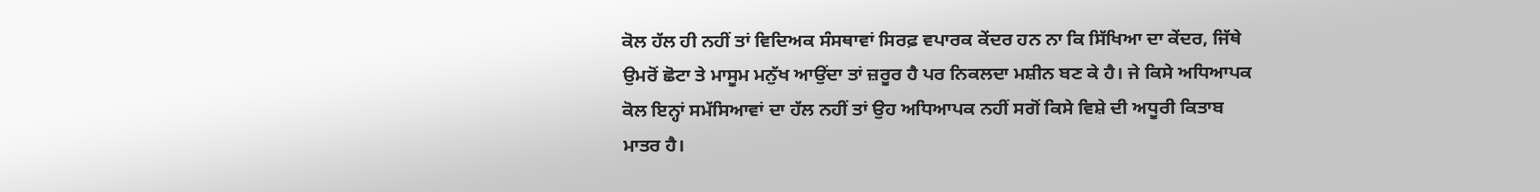ਕੋਲ ਹੱਲ ਹੀ ਨਹੀਂ ਤਾਂ ਵਿਦਿਅਕ ਸੰਸਥਾਵਾਂ ਸਿਰਫ਼ ਵਪਾਰਕ ਕੇਂਦਰ ਹਨ ਨਾ ਕਿ ਸਿੱਖਿਆ ਦਾ ਕੇਂਦਰ, ਜਿੱਥੇ ਉਮਰੋਂ ਛੋਟਾ ਤੇ ਮਾਸੂਮ ਮਨੁੱਖ ਆਉਂਦਾ ਤਾਂ ਜ਼ਰੂਰ ਹੈ ਪਰ ਨਿਕਲਦਾ ਮਸ਼ੀਨ ਬਣ ਕੇ ਹੈ। ਜੇ ਕਿਸੇ ਅਧਿਆਪਕ ਕੋਲ ਇਨ੍ਹਾਂ ਸਮੱਸਿਆਵਾਂ ਦਾ ਹੱਲ ਨਹੀਂ ਤਾਂ ਉਹ ਅਧਿਆਪਕ ਨਹੀਂ ਸਗੋਂ ਕਿਸੇ ਵਿਸ਼ੇ ਦੀ ਅਧੂਰੀ ਕਿਤਾਬ ਮਾਤਰ ਹੈ।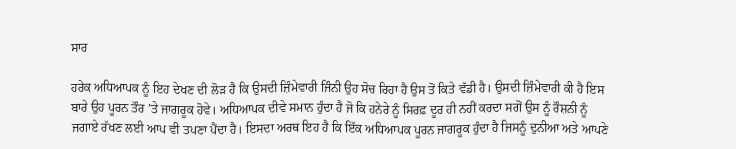ਸਾਰ

ਹਰੇਕ ਅਧਿਆਪਕ ਨੂੰ ਇਹ ਦੇਖਣ ਦੀ ਲੋੜ ਹੈ ਕਿ ਉਸਦੀ ਜ਼ਿੰਮੇਵਾਰੀ ਜਿੰਨੀ ਉਹ ਸੋਚ ਰਿਹਾ ਹੈ ਉਸ ਤੋਂ ਕਿਤੇ ਵੱਡੀ ਹੈ। ਉਸਦੀ ਜ਼ਿੰਮੇਵਾਰੀ ਕੀ ਹੈ ਇਸ ਬਾਰੇ ਉਹ ਪੂਰਨ ਤੌਰ ’ਤੇ ਜਾਗਰੂਕ ਹੋਵੇ। ਅਧਿਆਪਕ ਦੀਵੇ ਸਮਾਨ ਹੁੰਦਾ ਹੈ ਜੋ ਕਿ ਹਨੇਰੇ ਨੂੰ ਸਿਰਫ਼ ਦੂਰ ਹੀ ਨਹੀਂ ਕਰਦਾ ਸਗੋਂ ਉਸ ਨੂੰ ਰੌਸ਼ਨੀ ਨੂੰ ਜਗਾਏ ਰੱਖਣ ਲਈ ਆਪ ਵੀ ਤਪਣਾ ਪੈਂਦਾ ਹੈ। ਇਸਦਾ ਅਰਥ ਇਹ ਹੈ ਕਿ ਇੱਕ ਅਧਿਆਪਕ ਪੂਰਨ ਜਾਗਰੂਕ ਹੁੰਦਾ ਹੈ ਜਿਸਨੂੰ ਦੁਨੀਆ ਅਤੇ ਆਪਣੇ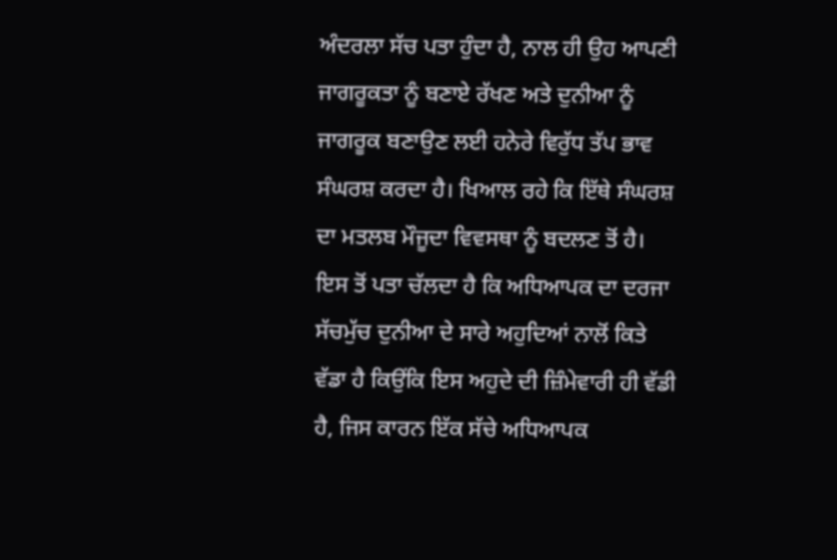ਅੰਦਰਲਾ ਸੱਚ ਪਤਾ ਹੁੰਦਾ ਹੈ, ਨਾਲ ਹੀ ਉਹ ਆਪਣੀ ਜਾਗਰੂਕਤਾ ਨੂੰ ਬਣਾਏ ਰੱਖਣ ਅਤੇ ਦੁਨੀਆ ਨੂੰ ਜਾਗਰੂਕ ਬਣਾਉਣ ਲਈ ਹਨੇਰੇ ਵਿਰੁੱਧ ਤੱਪ ਭਾਵ ਸੰਘਰਸ਼ ਕਰਦਾ ਹੈ। ਖਿਆਲ ਰਹੇ ਕਿ ਇੱਥੇ ਸੰਘਰਸ਼ ਦਾ ਮਤਲਬ ਮੌਜੂਦਾ ਵਿਵਸਥਾ ਨੂੰ ਬਦਲਣ ਤੋਂ ਹੈ।  ਇਸ ਤੋਂ ਪਤਾ ਚੱਲਦਾ ਹੈ ਕਿ ਅਧਿਆਪਕ ਦਾ ਦਰਜਾ ਸੱਚਮੁੱਚ ਦੁਨੀਆ ਦੇ ਸਾਰੇ ਅਹੁਦਿਆਂ ਨਾਲੋਂ ਕਿਤੇ ਵੱਡਾ ਹੈ ਕਿਉਂਕਿ ਇਸ ਅਹੁਦੇ ਦੀ ਜ਼ਿੰਮੇਵਾਰੀ ਹੀ ਵੱਡੀ ਹੈ, ਜਿਸ ਕਾਰਨ ਇੱਕ ਸੱਚੇ ਅਧਿਆਪਕ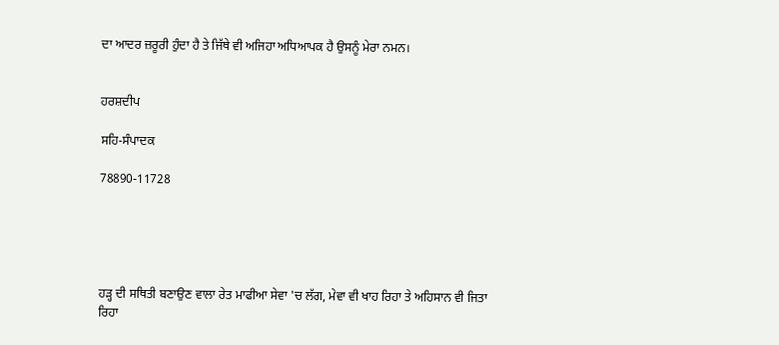ਦਾ ਆਦਰ ਜ਼ਰੂਰੀ ਹੁੰਦਾ ਹੈ ਤੇ ਜਿੱਥੇ ਵੀ ਅਜਿਹਾ ਅਧਿਆਪਕ ਹੈ ਉਸਨੂੰ ਮੇਰਾ ਨਮਨ।


ਹਰਸ਼ਦੀਪ

ਸਹਿ-ਸੰਪਾਦਕ

78890-11728





ਹੜ੍ਹ ਦੀ ਸਥਿਤੀ ਬਣਾਉਣ ਵਾਲਾ ਰੇਤ ਮਾਫੀਆ ਸੇਵਾ 'ਚ ਲੱਗ, ਮੇਵਾ ਵੀ ਖਾਹ ਰਿਹਾ ਤੇ ਅਹਿਸਾਨ ਵੀ ਜਿਤਾ ਰਿਹਾ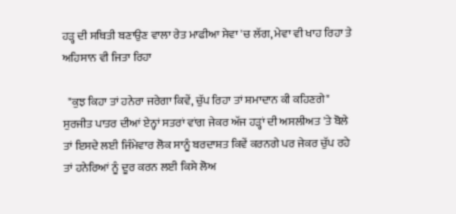ਹੜ੍ਹ ਦੀ ਸਥਿਤੀ ਬਣਾਉਣ ਵਾਲਾ ਰੇਤ ਮਾਫੀਆ ਸੇਵਾ 'ਚ ਲੱਗ, ਮੇਵਾ ਵੀ ਖਾਹ ਰਿਹਾ ਤੇ ਅਹਿਸਾਨ ਵੀ ਜਿਤਾ ਰਿਹਾ

  "ਕੁਝ ਕਿਹਾ ਤਾਂ ਹਨੇਰਾ ਜਰੇਗਾ ਕਿਵੇਂ, ਚੁੱਪ ਰਿਹਾ ਤਾਂ ਸ਼ਮਾਦਾਨ ਕੀ ਕਹਿਣਗੇ" ਸੁਰਜੀਤ ਪਾਤਰ ਦੀਆਂ ਏਨ੍ਹਾਂ ਸਤਰਾਂ ਵਾਂਗ ਜੇਕਰ ਅੱਜ ਹੜ੍ਹਾਂ ਦੀ ਅਸਲੀਅਤ 'ਤੇ ਬੋਲੇ ਤਾਂ ਇਸਦੇ ਲਈ ਜਿੰਮੇਵਾਰ ਲੋਕ ਸਾਨੂੰ ਬਰਦਾਸ਼ਤ ਕਿਵੇਂ ਕਰਨਗੇ ਪਰ ਜੇਕਰ ਚੁੱਪ ਰਹੇ ਤਾਂ ਹਨੇਰਿਆਂ ਨੂੰ ਦੂਰ ਕਰਨ ਲਈ ਕਿਸੇ ਲੋਅ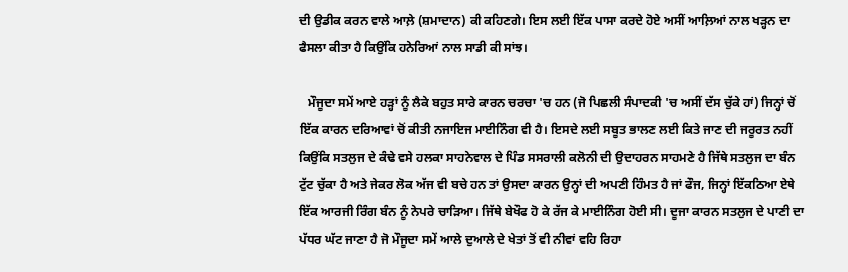ਦੀ ਉਡੀਕ ਕਰਨ ਵਾਲੇ ਆਲ਼ੇ (ਸ਼ਮਾਦਾਨ) ਕੀ ਕਹਿਣਗੇ। ਇਸ ਲਈ ਇੱਕ ਪਾਸਾ ਕਰਦੇ ਹੋਏ ਅਸੀਂ ਆਲ਼ਿਆਂ ਨਾਲ ਖੜ੍ਹਨ ਦਾ ਫੈਸਲਾ ਕੀਤਾ ਹੈ ਕਿਉਂਕਿ ਹਨੇਰਿਆਂ ਨਾਲ ਸਾਡੀ ਕੀ ਸਾਂਝ।

   ਮੌਜੂਦਾ ਸਮੇਂ ਆਏ ਹੜ੍ਹਾਂ ਨੂੰ ਲੈਕੇ ਬਹੁਤ ਸਾਰੇ ਕਾਰਨ ਚਰਚਾ 'ਚ ਹਨ (ਜੋ ਪਿਛਲੀ ਸੰਪਾਦਕੀ 'ਚ ਅਸੀਂ ਦੱਸ ਚੁੱਕੇ ਹਾਂ) ਜਿਨ੍ਹਾਂ ਚੋਂ ਇੱਕ ਕਾਰਨ ਦਰਿਆਵਾਂ ਚੋਂ ਕੀਤੀ ਨਜਾਇਜ ਮਾਈਨਿੰਗ ਵੀ ਹੈ। ਇਸਦੇ ਲਈ ਸਬੂਤ ਭਾਲਣ ਲਈ ਕਿਤੇ ਜਾਣ ਦੀ ਜਰੂਰਤ ਨਹੀਂ ਕਿਉਂਕਿ ਸਤਲੁਜ ਦੇ ਕੰਢੇ ਵਸੇ ਹਲਕਾ ਸਾਹਨੇਵਾਲ ਦੇ ਪਿੰਡ ਸਸਰਾਲੀ ਕਲੋਨੀ ਦੀ ਉਦਾਹਰਨ ਸਾਹਮਣੇ ਹੈ ਜਿੱਥੇ ਸਤਲੁਜ ਦਾ ਬੰਨ ਟੁੱਟ ਚੁੱਕਾ ਹੈ ਅਤੇ ਜੇਕਰ ਲੋਕ ਅੱਜ ਵੀ ਬਚੇ ਹਨ ਤਾਂ ਉਸਦਾ ਕਾਰਨ ਉਨ੍ਹਾਂ ਦੀ ਅਪਣੀ ਹਿੰਮਤ ਹੈ ਜਾਂ ਫੌਜ, ਜਿਨ੍ਹਾਂ ਇੱਕਠਿਆ ਏਥੇ ਇੱਕ ਆਰਜੀ ਰਿੰਗ ਬੰਨ ਨੂੰ ਨੇਪਰੇ ਚਾੜਿਆ। ਜਿੱਥੇ ਬੇਖੌਫ ਹੋ ਕੇ ਰੱਜ ਕੇ ਮਾਈਨਿੰਗ ਹੋਈ ਸੀ। ਦੂਜਾ ਕਾਰਨ ਸਤਲੁਜ ਦੇ ਪਾਣੀ ਦਾ ਪੱਧਰ ਘੱਟ ਜਾਣਾ ਹੈ ਜੋ ਮੌਜੂਦਾ ਸਮੇਂ ਆਲੇ ਦੁਆਲੇ ਦੇ ਖੇਤਾਂ ਤੋਂ ਵੀ ਨੀਵਾਂ ਵਹਿ ਰਿਹਾ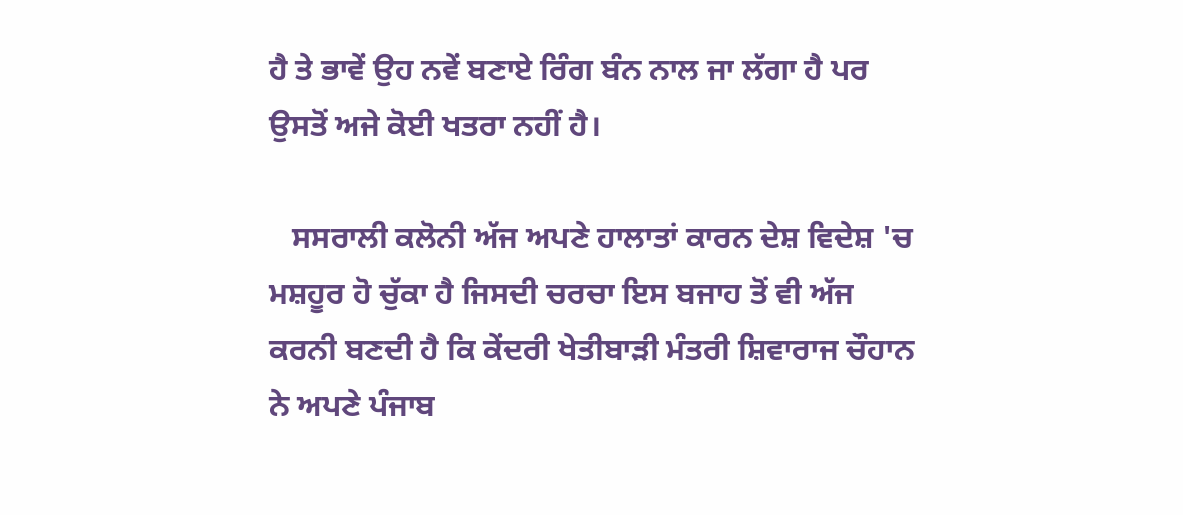ਹੈ ਤੇ ਭਾਵੇਂ ਉਹ ਨਵੇਂ ਬਣਾਏ ਰਿੰਗ ਬੰਨ ਨਾਲ ਜਾ ਲੱਗਾ ਹੈ ਪਰ ਉਸਤੋਂ ਅਜੇ ਕੋਈ ਖਤਰਾ ਨਹੀਂ ਹੈ।

   ਸਸਰਾਲੀ ਕਲੋਨੀ ਅੱਜ ਅਪਣੇ ਹਾਲਾਤਾਂ ਕਾਰਨ ਦੇਸ਼ ਵਿਦੇਸ਼ 'ਚ ਮਸ਼ਹੂਰ ਹੋ ਚੁੱਕਾ ਹੈ ਜਿਸਦੀ ਚਰਚਾ ਇਸ ਬਜਾਹ ਤੋਂ ਵੀ ਅੱਜ ਕਰਨੀ ਬਣਦੀ ਹੈ ਕਿ ਕੇਂਦਰੀ ਖੇਤੀਬਾੜੀ ਮੰਤਰੀ ਸ਼ਿਵਾਰਾਜ ਚੌਹਾਨ ਨੇ ਅਪਣੇ ਪੰਜਾਬ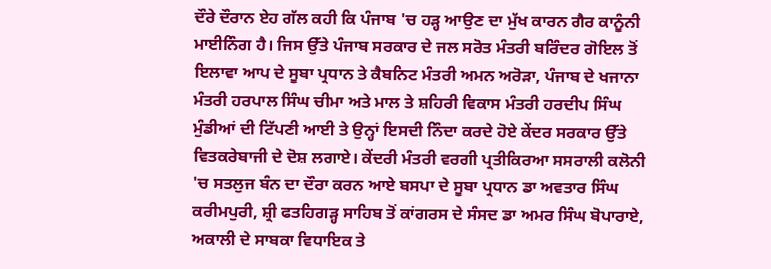ਦੌਰੇ ਦੌਰਾਨ ਏਹ ਗੱਲ ਕਹੀ ਕਿ ਪੰਜਾਬ 'ਚ ਹੜ੍ਹ ਆਉਣ ਦਾ ਮੁੱਖ ਕਾਰਨ ਗੈਰ ਕਾਨੂੰਨੀ ਮਾਈਨਿੰਗ ਹੈ। ਜਿਸ ਉੱਤੇ ਪੰਜਾਬ ਸਰਕਾਰ ਦੇ ਜਲ ਸਰੋਤ ਮੰਤਰੀ ਬਰਿੰਦਰ ਗੋਇਲ ਤੋਂ ਇਲਾਵਾ ਆਪ ਦੇ ਸੂਬਾ ਪ੍ਰਧਾਨ ਤੇ ਕੈਬਨਿਟ ਮੰਤਰੀ ਅਮਨ ਅਰੋੜਾ, ਪੰਜਾਬ ਦੇ ਖਜਾਨਾ ਮੰਤਰੀ ਹਰਪਾਲ ਸਿੰਘ ਚੀਮਾ ਅਤੇ ਮਾਲ ਤੇ ਸ਼ਹਿਰੀ ਵਿਕਾਸ ਮੰਤਰੀ ਹਰਦੀਪ ਸਿੰਘ ਮੁੰਡੀਆਂ ਦੀ ਟਿੱਪਣੀ ਆਈ ਤੇ ਉਨ੍ਹਾਂ ਇਸਦੀ ਨਿੰਦਾ ਕਰਦੇ ਹੋਏ ਕੇਂਦਰ ਸਰਕਾਰ ਉੱਤੇ ਵਿਤਕਰੇਬਾਜੀ ਦੇ ਦੋਸ਼ ਲਗਾਏ। ਕੇਂਦਰੀ ਮੰਤਰੀ ਵਰਗੀ ਪ੍ਰਤੀਕਿਰਆ ਸਸਰਾਲੀ ਕਲੋਨੀ 'ਚ ਸਤਲੁਜ ਬੰਨ ਦਾ ਦੌਰਾ ਕਰਨ ਆਏ ਬਸਪਾ ਦੇ ਸੂਬਾ ਪ੍ਰਧਾਨ ਡਾ ਅਵਤਾਰ ਸਿੰਘ ਕਰੀਮਪੁਰੀ, ਸ਼੍ਰੀ ਫਤਹਿਗੜ੍ਹ ਸਾਹਿਬ ਤੋਂ ਕਾਂਗਰਸ ਦੇ ਸੰਸਦ ਡਾ ਅਮਰ ਸਿੰਘ ਬੋਪਾਰਾਏ, ਅਕਾਲੀ ਦੇ ਸਾਬਕਾ ਵਿਧਾਇਕ ਤੇ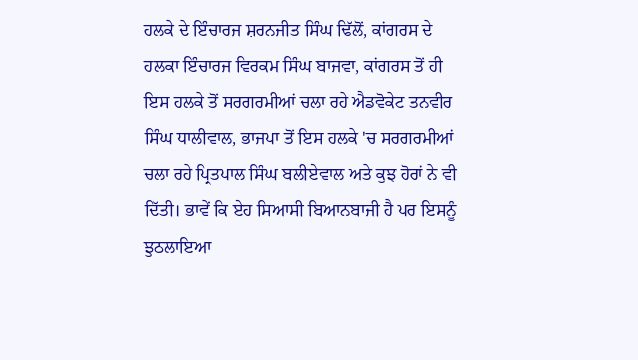ਹਲਕੇ ਦੇ ਇੰਚਾਰਜ ਸ਼ਰਨਜੀਤ ਸਿੰਘ ਢਿੱਲੋਂ, ਕਾਂਗਰਸ ਦੇ ਹਲਕਾ ਇੰਚਾਰਜ ਵਿਰਕਮ ਸਿੰਘ ਬਾਜਵਾ, ਕਾਂਗਰਸ ਤੋਂ ਹੀ ਇਸ ਹਲਕੇ ਤੋਂ ਸਰਗਰਮੀਆਂ ਚਲਾ ਰਹੇ ਐਡਵੋਕੇਟ ਤਨਵੀਰ ਸਿੰਘ ਧਾਲੀਵਾਲ, ਭਾਜਪਾ ਤੋਂ ਇਸ ਹਲਕੇ 'ਚ ਸਰਗਰਮੀਆਂ ਚਲਾ ਰਹੇ ਪ੍ਰਿਤਪਾਲ ਸਿੰਘ ਬਲੀਏਵਾਲ ਅਤੇ ਕੁਝ ਹੋਰਾਂ ਨੇ ਵੀ ਦਿੱਤੀ। ਭਾਵੇਂ ਕਿ ਏਹ ਸਿਆਸੀ ਬਿਆਨਬਾਜੀ ਹੈ ਪਰ ਇਸਨੂੰ ਝੁਠਲਾਇਆ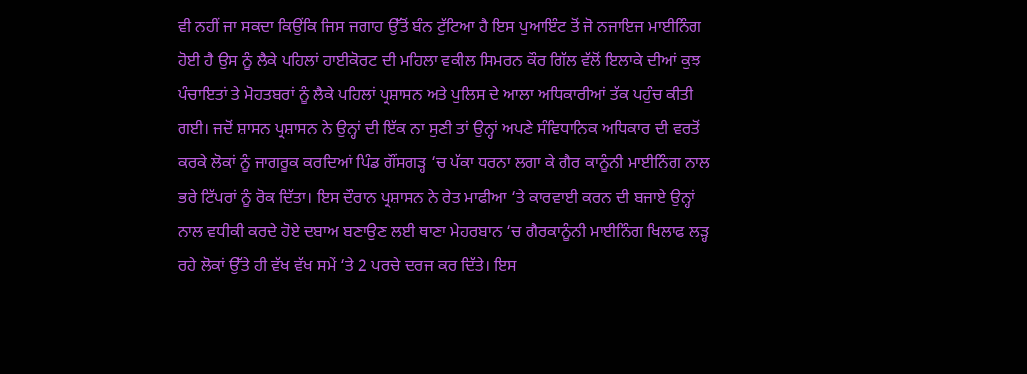ਵੀ ਨਹੀਂ ਜਾ ਸਕਦਾ ਕਿਉਂਕਿ ਜਿਸ ਜਗਾਹ ਉੱਤੋਂ ਬੰਨ ਟੁੱਟਿਆ ਹੈ ਇਸ ਪੁਆਇੰਟ ਤੋਂ ਜੋ ਨਜਾਇਜ ਮਾਈਨਿੰਗ ਹੋਈ ਹੈ ਉਸ ਨੂੰ ਲੈਕੇ ਪਹਿਲਾਂ ਹਾਈਕੋਰਟ ਦੀ ਮਹਿਲਾ ਵਕੀਲ ਸਿਮਰਨ ਕੌਰ ਗਿੱਲ ਵੱਲੋਂ ਇਲਾਕੇ ਦੀਆਂ ਕੁਝ ਪੰਚਾਇਤਾਂ ਤੇ ਮੋਹਤਬਰਾਂ ਨੂੰ ਲੈਕੇ ਪਹਿਲਾਂ ਪ੍ਰਸ਼ਾਸਨ ਅਤੇ ਪੁਲਿਸ ਦੇ ਆਲਾ ਅਧਿਕਾਰੀਆਂ ਤੱਕ ਪਹੁੰਚ ਕੀਤੀ ਗਈ। ਜਦੋਂ ਸ਼ਾਸਨ ਪ੍ਰਸ਼ਾਸਨ ਨੇ ਉਨ੍ਹਾਂ ਦੀ ਇੱਕ ਨਾ ਸੁਣੀ ਤਾਂ ਉਨ੍ਹਾਂ ਅਪਣੇ ਸੰਵਿਧਾਨਿਕ ਅਧਿਕਾਰ ਦੀ ਵਰਤੋਂ ਕਰਕੇ ਲੋਕਾਂ ਨੂੰ ਜਾਗਰੂਕ ਕਰਦਿਆਂ ਪਿੰਡ ਗੌਂਸਗੜ੍ਹ ‘ਚ ਪੱਕਾ ਧਰਨਾ ਲਗਾ ਕੇ ਗੈਰ ਕਾਨੂੰਨੀ ਮਾਈਨਿੰਗ ਨਾਲ ਭਰੇ ਟਿੱਪਰਾਂ ਨੂੰ ਰੋਕ ਦਿੱਤਾ। ਇਸ ਦੌਰਾਨ ਪ੍ਰਸ਼ਾਸਨ ਨੇ ਰੇਤ ਮਾਫੀਆ ‘ਤੇ ਕਾਰਵਾਈ ਕਰਨ ਦੀ ਬਜਾਏ ਉਨ੍ਹਾਂ ਨਾਲ ਵਧੀਕੀ ਕਰਦੇ ਹੋਏ ਦਬਾਅ ਬਣਾਉਣ ਲਈ ਥਾਣਾ ਮੇਹਰਬਾਨ ‘ਚ ਗੈਰਕਾਨੂੰਨੀ ਮਾਈਨਿੰਗ ਖਿਲਾਫ ਲੜ੍ਹ ਰਹੇ ਲੋਕਾਂ ਉੱਤੇ ਹੀ ਵੱਖ ਵੱਖ ਸਮੇਂ ‘ਤੇ 2 ਪਰਚੇ ਦਰਜ ਕਰ ਦਿੱਤੇ। ਇਸ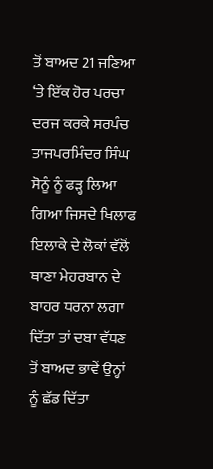ਤੋਂ ਬਾਅਦ 21 ਜਣਿਆ ‘ਤੇ ਇੱਕ ਹੋਰ ਪਰਚਾ ਦਰਜ ਕਰਕੇ ਸਰਪੰਚ ਤਾਜਪਰਮਿੰਦਰ ਸਿੰਘ ਸੋਨੂੰ ਨੂੰ ਫੜ੍ਹ ਲਿਆ ਗਿਆ ਜਿਸਦੇ ਖਿਲਾਫ ਇਲਾਕੇ ਦੇ ਲੋਕਾਂ ਵੱਲੋਂ ਥਾਣਾ ਮੇਹਰਬਾਨ ਦੇ ਬਾਹਰ ਧਰਨਾ ਲਗਾ ਦਿੱਤਾ ਤਾਂ ਦਬਾ ਵੱਧਣ ਤੋਂ ਬਾਅਦ ਭਾਵੇਂ ਉਨ੍ਹਾਂ ਨੂੰ ਛੱਡ ਦਿੱਤਾ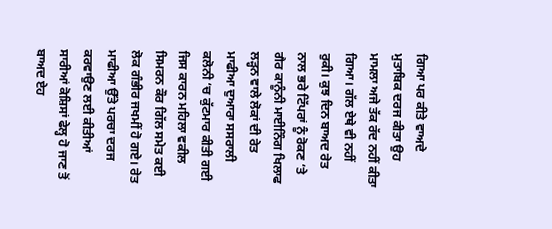ਗਿਆ ਪਰ ਕੀਤੇ ਵਾਅਦੇ ਮੁਤਾਬਿਕ ਦਰਜ ਕੀਤਾ ਉਹ ਮਾਮਲਾ ਅਜੇ ਤੱਕ ਰੱਦ ਨਹੀਂ ਕੀਤਾ ਗਿਆ। ਗੱਲ ਏਥੇ ਵੀ ਨਹੀਂ ਰੁਕੀ। ਕੁਝ ਦਿਨ ਬਾਅਦ ਰੇਤ ਨਾਲ ਭਰੇ ਟਿੱਪਰਾਂ ਨੂੰ ਰੋਕਣ ‘ਤੇ ਗੈਰ ਕਾਨੂੰਨੀ ਮਾਈਨਿੰਗ ਖਿਲਾਫ ਲੜ੍ਹਨ ਵਾਲੇ ਲੋਕਾਂ ਦੀ ਰੇਤ ਮਾਫੀਆ ਦੁਆਰਾ ਸਸਰਾਲੀ ਕਲੋਨੀ ‘ਚ ਕੁੱਟਮਾਰ ਕੀਤੀ ਗਈ ਜਿਸ ਕਾਰਨ ਮਹਿਲਾ ਵਕੀਲ ਸਿਮਰਨ ਕੌਰ ਗਿੱਲ ਸਮੇਤ ਕਈ ਲੋਕ ਗੰਭੀਰ ਜਖਮੀਂ ਹੋ ਗਏ। ਰੇਤ ਮਾਫੀਆ ਉੱਤੇ ਪਰਚਾ ਦਰਜ ਕਰਵਾਉਣ ਲਈ ਕੀਤੀਆਂ ਸਾਰੀਆਂ ਕੋਸ਼ਿਸਾਂ ਫੇਲ੍ਹ ਹੋ ਜਾਣ ਤੋਂ ਬਾਅਦ ਏਹ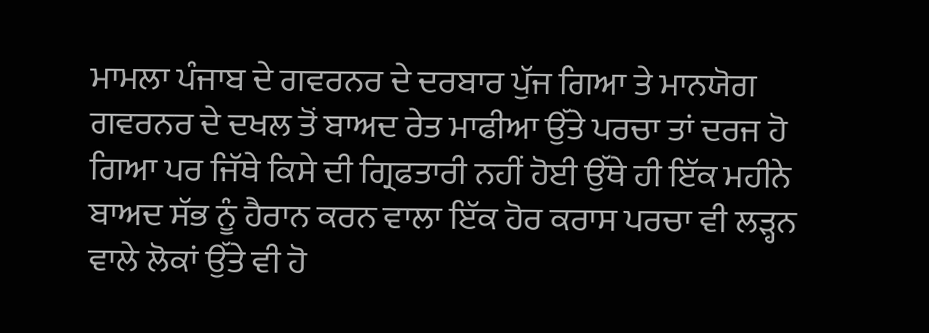ਮਾਮਲਾ ਪੰਜਾਬ ਦੇ ਗਵਰਨਰ ਦੇ ਦਰਬਾਰ ਪੁੱਜ ਗਿਆ ਤੇ ਮਾਨਯੋਗ ਗਵਰਨਰ ਦੇ ਦਖਲ ਤੋਂ ਬਾਅਦ ਰੇਤ ਮਾਫੀਆ ਉੱਤੇ ਪਰਚਾ ਤਾਂ ਦਰਜ ਹੋ ਗਿਆ ਪਰ ਜਿੱਥੇ ਕਿਸੇ ਦੀ ਗ੍ਰਿਫਤਾਰੀ ਨਹੀਂ ਹੋਈ ਉੱਥੇ ਹੀ ਇੱਕ ਮਹੀਨੇ ਬਾਅਦ ਸੱਭ ਨੂੰ ਹੈਰਾਨ ਕਰਨ ਵਾਲਾ ਇੱਕ ਹੋਰ ਕਰਾਸ ਪਰਚਾ ਵੀ ਲੜ੍ਹਨ ਵਾਲੇ ਲੋਕਾਂ ਉੱਤੇ ਵੀ ਹੋ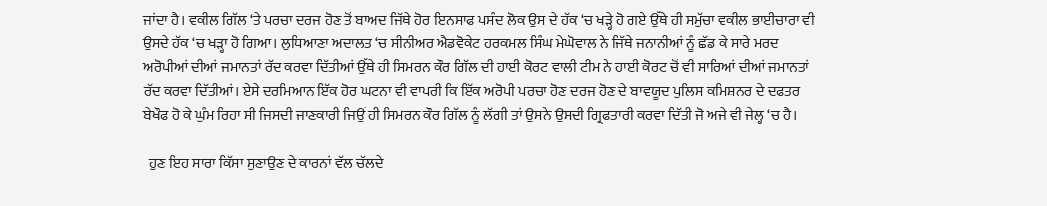ਜਾਂਦਾ ਹੈ। ਵਕੀਲ ਗਿੱਲ ‘ਤੇ ਪਰਚਾ ਦਰਜ ਹੋਣ ਤੋਂ ਬਾਅਦ ਜਿੱਥੇ ਹੋਰ ਇਨਸਾਫ ਪਸੰਦ ਲੋਕ ਉਸ ਦੇ ਹੱਕ ‘ਚ ਖੜ੍ਹੇ ਹੋ ਗਏ ਉੱਥੇ ਹੀ ਸਮੁੱਚਾ ਵਕੀਲ ਭਾਈਚਾਰਾ ਵੀ ਉਸਦੇ ਹੱਕ ‘ਚ ਖੜ੍ਹਾ ਹੋ ਗਿਆ। ਲੁਧਿਆਣਾ ਅਦਾਲਤ ‘ਚ ਸੀਨੀਅਰ ਐਡਵੋਕੇਟ ਹਰਕਮਲ ਸਿੰਘ ਮੇਘੋਵਾਲ ਨੇ ਜਿੱਥੇ ਜਨਾਨੀਆਂ ਨੂੰ ਛੱਡ ਕੇ ਸਾਰੇ ਮਰਦ ਅਰੋਪੀਆਂ ਦੀਆਂ ਜਮਾਨਤਾਂ ਰੱਦ ਕਰਵਾ ਦਿੱਤੀਆਂ ਉੱਥੇ ਹੀ ਸਿਮਰਨ ਕੌਰ ਗਿੱਲ ਦੀ ਹਾਈ ਕੋਰਟ ਵਾਲੀ ਟੀਮ ਨੇ ਹਾਈ ਕੋਰਟ ਚੋਂ ਵੀ ਸਾਰਿਆਂ ਦੀਆਂ ਜਮਾਨਤਾਂ ਰੱਦ ਕਰਵਾ ਦਿੱਤੀਆਂ। ਏਸੇ ਦਰਮਿਆਨ ਇੱਕ ਹੋਰ ਘਟਨਾ ਵੀ ਵਾਪਰੀ ਕਿ ਇੱਕ ਅਰੋਪੀ ਪਰਚਾ ਹੋਣ ਦਰਜ ਹੋਣ ਦੇ ਬਾਵਯੂਦ ਪੁਲਿਸ ਕਮਿਸ਼ਨਰ ਦੇ ਦਫਤਰ ਬੇਖੌਫ ਹੋ ਕੇ ਘੁੰਮ ਰਿਹਾ ਸੀ ਜਿਸਦੀ ਜਾਣਕਾਰੀ ਜਿਉਂ ਹੀ ਸਿਮਰਨ ਕੌਰ ਗਿੱਲ ਨੂੰ ਲੱਗੀ ਤਾਂ ਉਸਨੇ ਉਸਦੀ ਗ੍ਰਿਫਤਾਰੀ ਕਰਵਾ ਦਿੱਤੀ ਜੋ ਅਜੇ ਵੀ ਜੇਲ੍ਹ ‘ਚ ਹੈ।

  ਹੁਣ ਇਹ ਸਾਰਾ ਕਿੱਸਾ ਸੁਣਾਉਣ ਦੇ ਕਾਰਨਾਂ ਵੱਲ ਚੱਲਦੇ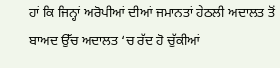ਹਾਂ ਕਿ ਜਿਨ੍ਹਾਂ ਅਰੋਪੀਆਂ ਦੀਆਂ ਜਮਾਨਤਾਂ ਹੇਠਲੀ ਅਦਾਲਤ ਤੋਂ ਬਾਅਦ ਉੱਚ ਅਦਾਲਤ ‘ਚ ਰੱਦ ਹੋ ਚੁੱਕੀਆਂ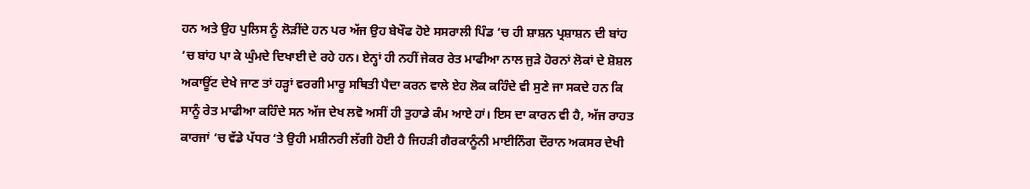ਹਨ ਅਤੇ ਉਹ ਪੁਲਿਸ ਨੂੰ ਲੋੜੀਂਦੇ ਹਨ ਪਰ ਅੱਜ ਉਹ ਬੇਖੌਫ ਹੋਏ ਸਸਰਾਲੀ ਪਿੰਡ ‘ਚ ਹੀ ਸ਼ਾਸ਼ਨ ਪ੍ਰਸ਼ਾਸ਼ਨ ਦੀ ਬਾਂਹ ‘ਚ ਬਾਂਹ ਪਾ ਕੇ ਘੁੰਮਦੇ ਦਿਖਾਈ ਦੇ ਰਹੇ ਹਨ। ਏਨ੍ਹਾਂ ਹੀ ਨਹੀਂ ਜੇਕਰ ਰੇਤ ਮਾਫੀਆ ਨਾਲ ਜੁੜੇ ਹੋਰਨਾਂ ਲੋਕਾਂ ਦੇ ਸ਼ੋਸ਼ਲ ਅਕਾਊਂਟ ਦੇਖੇ ਜਾਣ ਤਾਂ ਹੜ੍ਹਾਂ ਵਰਗੀ ਮਾਰੂ ਸਥਿਤੀ ਪੈਦਾ ਕਰਨ ਵਾਲੇ ਏਹ ਲੋਕ ਕਹਿੰਦੇ ਵੀ ਸੁਣੇ ਜਾ ਸਕਦੇ ਹਨ ਕਿ ਸਾਨੂੰ ਰੇਤ ਮਾਫੀਆ ਕਹਿੰਦੇ ਸਨ ਅੱਜ ਦੇਖ ਲਵੋ ਅਸੀਂ ਹੀ ਤੁਹਾਡੇ ਕੰਮ ਆਏ ਹਾਂ। ਇਸ ਦਾ ਕਾਰਨ ਵੀ ਹੈ, ਅੱਜ ਰਾਹਤ ਕਾਰਜਾਂ ‘ਚ ਵੱਡੇ ਪੱਧਰ ‘ਤੇ ਉਹੀ ਮਸ਼ੀਨਰੀ ਲੱਗੀ ਹੋਈ ਹੈ ਜਿਹੜੀ ਗੈਰਕਾਨੂੰਨੀ ਮਾਈਨਿੰਗ ਦੌਰਾਨ ਅਕਸਰ ਦੇਖੀ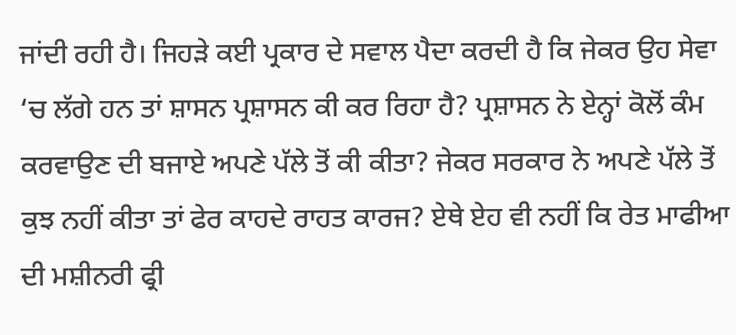ਜਾਂਦੀ ਰਹੀ ਹੈ। ਜਿਹੜੇ ਕਈ ਪ੍ਰਕਾਰ ਦੇ ਸਵਾਲ ਪੈਦਾ ਕਰਦੀ ਹੈ ਕਿ ਜੇਕਰ ਉਹ ਸੇਵਾ ‘ਚ ਲੱਗੇ ਹਨ ਤਾਂ ਸ਼ਾਸਨ ਪ੍ਰਸ਼ਾਸਨ ਕੀ ਕਰ ਰਿਹਾ ਹੈ? ਪ੍ਰਸ਼ਾਸਨ ਨੇ ਏਨ੍ਹਾਂ ਕੋਲੋਂ ਕੰਮ ਕਰਵਾਉਣ ਦੀ ਬਜਾਏ ਅਪਣੇ ਪੱਲੇ ਤੋਂ ਕੀ ਕੀਤਾ? ਜੇਕਰ ਸਰਕਾਰ ਨੇ ਅਪਣੇ ਪੱਲੇ ਤੋਂ ਕੁਝ ਨਹੀਂ ਕੀਤਾ ਤਾਂ ਫੇਰ ਕਾਹਦੇ ਰਾਹਤ ਕਾਰਜ? ਏਥੇ ਏਹ ਵੀ ਨਹੀਂ ਕਿ ਰੇਤ ਮਾਫੀਆ ਦੀ ਮਸ਼ੀਨਰੀ ਫ੍ਰੀ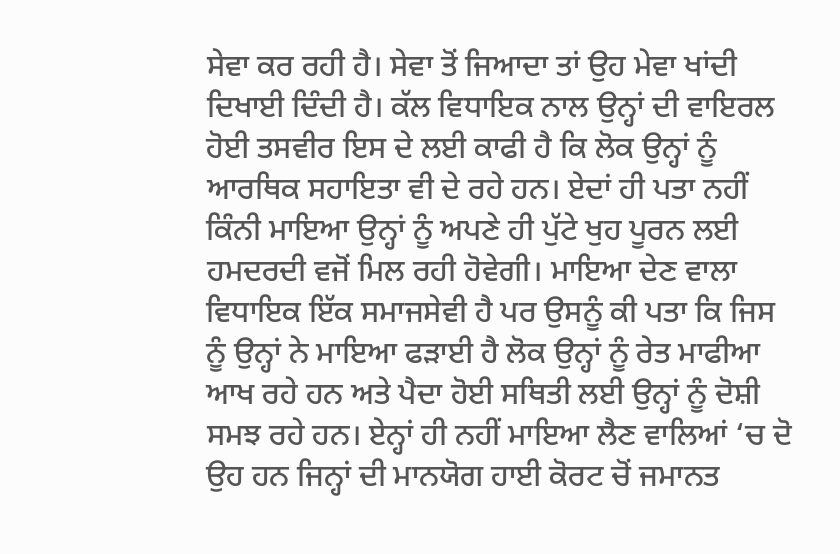ਸੇਵਾ ਕਰ ਰਹੀ ਹੈ। ਸੇਵਾ ਤੋਂ ਜਿਆਦਾ ਤਾਂ ਉਹ ਮੇਵਾ ਖਾਂਦੀ ਦਿਖਾਈ ਦਿੰਦੀ ਹੈ। ਕੱਲ ਵਿਧਾਇਕ ਨਾਲ ਉਨ੍ਹਾਂ ਦੀ ਵਾਇਰਲ ਹੋਈ ਤਸਵੀਰ ਇਸ ਦੇ ਲਈ ਕਾਫੀ ਹੈ ਕਿ ਲੋਕ ਉਨ੍ਹਾਂ ਨੂੰ ਆਰਥਿਕ ਸਹਾਇਤਾ ਵੀ ਦੇ ਰਹੇ ਹਨ। ਏਦਾਂ ਹੀ ਪਤਾ ਨਹੀਂ ਕਿੰਨੀ ਮਾਇਆ ਉਨ੍ਹਾਂ ਨੂੰ ਅਪਣੇ ਹੀ ਪੁੱਟੇ ਖੁਹ ਪੂਰਨ ਲਈ ਹਮਦਰਦੀ ਵਜੋਂ ਮਿਲ ਰਹੀ ਹੋਵੇਗੀ। ਮਾਇਆ ਦੇਣ ਵਾਲਾ ਵਿਧਾਇਕ ਇੱਕ ਸਮਾਜਸੇਵੀ ਹੈ ਪਰ ਉਸਨੂੰ ਕੀ ਪਤਾ ਕਿ ਜਿਸ ਨੂੰ ਉਨ੍ਹਾਂ ਨੇ ਮਾਇਆ ਫੜਾਈ ਹੈ ਲੋਕ ਉਨ੍ਹਾਂ ਨੂੰ ਰੇਤ ਮਾਫੀਆ ਆਖ ਰਹੇ ਹਨ ਅਤੇ ਪੈਦਾ ਹੋਈ ਸਥਿਤੀ ਲਈ ਉਨ੍ਹਾਂ ਨੂੰ ਦੋਸ਼ੀ ਸਮਝ ਰਹੇ ਹਨ। ਏਨ੍ਹਾਂ ਹੀ ਨਹੀਂ ਮਾਇਆ ਲੈਣ ਵਾਲਿਆਂ ‘ਚ ਦੋ ਉਹ ਹਨ ਜਿਨ੍ਹਾਂ ਦੀ ਮਾਨਯੋਗ ਹਾਈ ਕੋਰਟ ਚੋਂ ਜਮਾਨਤ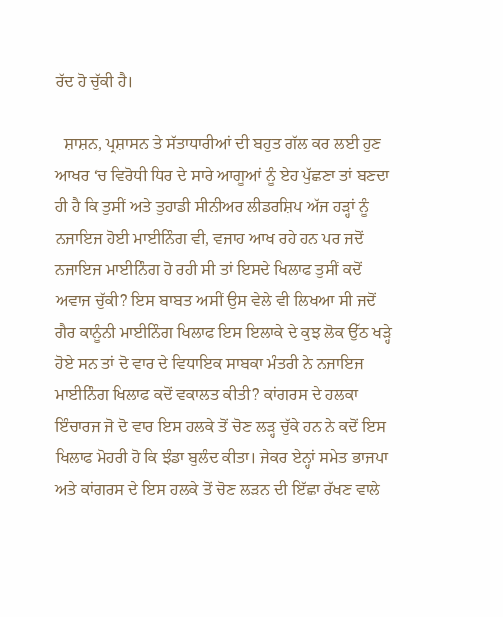ਰੱਦ ਹੋ ਚੁੱਕੀ ਹੈ।

  ਸ਼ਾਸ਼ਨ, ਪ੍ਰਸ਼ਾਸਨ ਤੇ ਸੱਤਾਧਾਰੀਆਂ ਦੀ ਬਹੁਤ ਗੱਲ ਕਰ ਲਈ ਹੁਣ ਆਖਰ ‘ਚ ਵਿਰੋਧੀ ਧਿਰ ਦੇ ਸਾਰੇ ਆਗੂਆਂ ਨੂੰ ਏਹ ਪੁੱਛਣਾ ਤਾਂ ਬਣਦਾ ਹੀ ਹੈ ਕਿ ਤੁਸੀਂ ਅਤੇ ਤੁਹਾਡੀ ਸੀਨੀਅਰ ਲੀਡਰਸ਼ਿਪ ਅੱਜ ਹੜ੍ਹਾਂ ਨੂੰ ਨਜਾਇਜ ਹੋਈ ਮਾਈਨਿੰਗ ਵੀ, ਵਜਾਹ ਆਖ ਰਹੇ ਹਨ ਪਰ ਜਦੋਂ ਨਜਾਇਜ ਮਾਈਨਿੰਗ ਹੋ ਰਹੀ ਸੀ ਤਾਂ ਇਸਦੇ ਖਿਲਾਫ ਤੁਸੀਂ ਕਦੋਂ ਅਵਾਜ ਚੁੱਕੀ? ਇਸ ਬਾਬਤ ਅਸੀਂ ਉਸ ਵੇਲੇ ਵੀ ਲਿਖਆ ਸੀ ਜਦੋਂ ਗੈਰ ਕਾਨੂੰਨੀ ਮਾਈਨਿੰਗ ਖਿਲਾਫ ਇਸ ਇਲਾਕੇ ਦੇ ਕੁਝ ਲੋਕ ਉੱਠ ਖੜ੍ਹੇ ਹੋਏ ਸਨ ਤਾਂ ਦੋ ਵਾਰ ਦੇ ਵਿਧਾਇਕ ਸਾਬਕਾ ਮੰਤਰੀ ਨੇ ਨਜਾਇਜ ਮਾਈਨਿੰਗ ਖਿਲਾਫ ਕਦੋਂ ਵਕਾਲਤ ਕੀਤੀ? ਕਾਂਗਰਸ ਦੇ ਹਲਕਾ ਇੰਚਾਰਜ ਜੋ ਦੋ ਵਾਰ ਇਸ ਹਲਕੇ ਤੋਂ ਚੋਣ ਲੜ੍ਹ ਚੁੱਕੇ ਹਨ ਨੇ ਕਦੋਂ ਇਸ ਖਿਲਾਫ ਮੋਹਰੀ ਹੋ ਕਿ ਝੰਡਾ ਬੁਲੰਦ ਕੀਤਾ। ਜੇਕਰ ਏਨ੍ਹਾਂ ਸਮੇਤ ਭਾਜਪਾ ਅਤੇ ਕਾਂਗਰਸ ਦੇ ਇਸ ਹਲਕੇ ਤੋਂ ਚੋਣ ਲੜਨ ਦੀ ਇੱਛਾ ਰੱਖਣ ਵਾਲੇ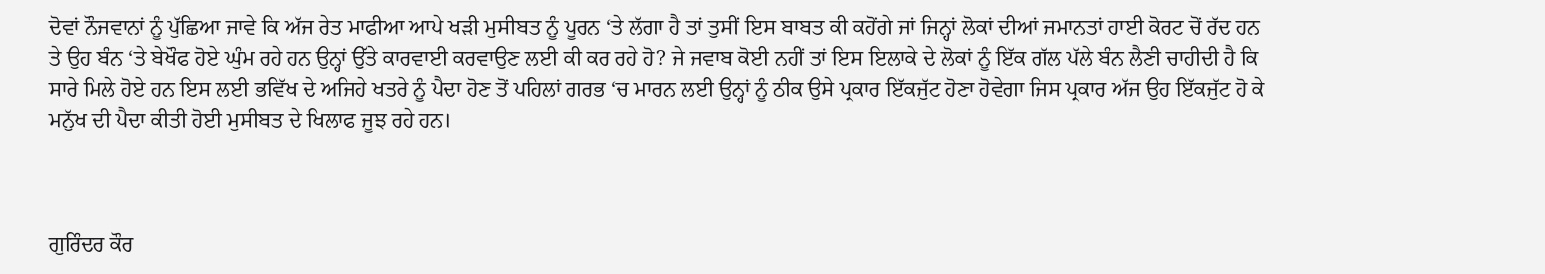ਦੋਵਾਂ ਨੌਜਵਾਨਾਂ ਨੂੰ ਪੁੱਛਿਆ ਜਾਵੇ ਕਿ ਅੱਜ ਰੇਤ ਮਾਫੀਆ ਆਪੇ ਖੜੀ ਮੁਸੀਬਤ ਨੂੰ ਪੂਰਨ ‘ਤੇ ਲੱਗਾ ਹੈ ਤਾਂ ਤੁਸੀਂ ਇਸ ਬਾਬਤ ਕੀ ਕਹੋਂਗੇ ਜਾਂ ਜਿਨ੍ਹਾਂ ਲੋਕਾਂ ਦੀਆਂ ਜਮਾਨਤਾਂ ਹਾਈ ਕੋਰਟ ਚੋਂ ਰੱਦ ਹਨ ਤੇ ਉਹ ਬੰਨ ‘ਤੇ ਬੇਖੌਫ ਹੋਏ ਘੁੰਮ ਰਹੇ ਹਨ ਉਨ੍ਹਾਂ ਉੱਤੇ ਕਾਰਵਾਈ ਕਰਵਾਉਣ ਲਈ ਕੀ ਕਰ ਰਹੇ ਹੋ? ਜੇ ਜਵਾਬ ਕੋਈ ਨਹੀਂ ਤਾਂ ਇਸ ਇਲਾਕੇ ਦੇ ਲੋਕਾਂ ਨੂੰ ਇੱਕ ਗੱਲ ਪੱਲੇ ਬੰਨ ਲੈਣੀ ਚਾਹੀਦੀ ਹੈ ਕਿ ਸਾਰੇ ਮਿਲੇ ਹੋਏ ਹਨ ਇਸ ਲਈ ਭਵਿੱਖ ਦੇ ਅਜਿਹੇ ਖਤਰੇ ਨੂੰ ਪੈਦਾ ਹੋਣ ਤੋਂ ਪਹਿਲਾਂ ਗਰਭ ‘ਚ ਮਾਰਨ ਲਈ ਉਨ੍ਹਾਂ ਨੂੰ ਠੀਕ ਉਸੇ ਪ੍ਰਕਾਰ ਇੱਕਜੁੱਟ ਹੋਣਾ ਹੋਵੇਗਾ ਜਿਸ ਪ੍ਰਕਾਰ ਅੱਜ ਉਹ ਇੱਕਜੁੱਟ ਹੋ ਕੇ ਮਨੁੱਖ ਦੀ ਪੈਦਾ ਕੀਤੀ ਹੋਈ ਮੁਸੀਬਤ ਦੇ ਖਿਲਾਫ ਜੂਝ ਰਹੇ ਹਨ।



ਗੁਰਿੰਦਰ ਕੌਰ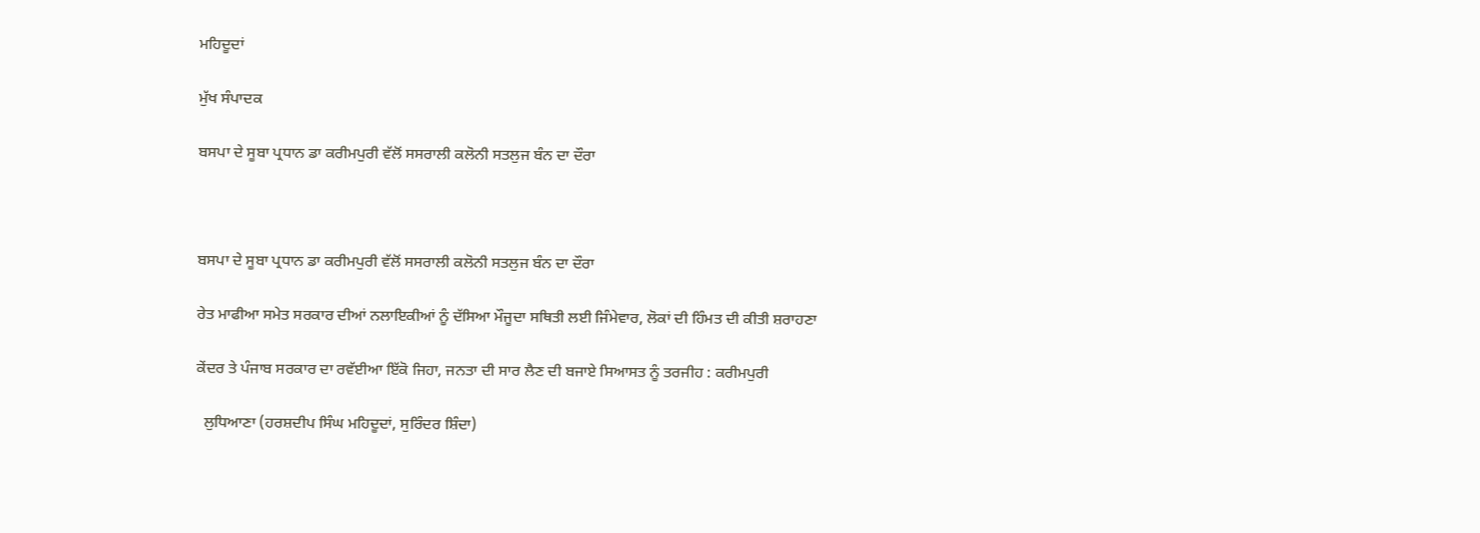ਮਹਿਦੂਦਾਂ

ਮੁੱਖ ਸੰਪਾਦਕ

ਬਸਪਾ ਦੇ ਸੂਬਾ ਪ੍ਰਧਾਨ ਡਾ ਕਰੀਮਪੁਰੀ ਵੱਲੋਂ ਸਸਰਾਲੀ ਕਲੋਨੀ ਸਤਲੁਜ ਬੰਨ ਦਾ ਦੌਰਾ



ਬਸਪਾ ਦੇ ਸੂਬਾ ਪ੍ਰਧਾਨ ਡਾ ਕਰੀਮਪੁਰੀ ਵੱਲੋਂ ਸਸਰਾਲੀ ਕਲੋਨੀ ਸਤਲੁਜ ਬੰਨ ਦਾ ਦੌਰਾ

ਰੇਤ ਮਾਫੀਆ ਸਮੇਤ ਸਰਕਾਰ ਦੀਆਂ ਨਲਾਇਕੀਆਂ ਨੂੰ ਦੱਸਿਆ ਮੌਜੂਦਾ ਸਥਿਤੀ ਲਈ ਜਿੰਮੇਵਾਰ, ਲੋਕਾਂ ਦੀ ਹਿੰਮਤ ਦੀ ਕੀਤੀ ਸ਼ਰਾਹਣਾ

ਕੇਂਦਰ ਤੇ ਪੰਜਾਬ ਸਰਕਾਰ ਦਾ ਰਵੱਈਆ ਇੱਕੋ ਜਿਹਾ, ਜਨਤਾ ਦੀ ਸਾਰ ਲੈਣ ਦੀ ਬਜਾਏ ਸਿਆਸਤ ਨੂੰ ਤਰਜੀਹ : ਕਰੀਮਪੁਰੀ

  ਲੁਧਿਆਣਾ (ਹਰਸ਼ਦੀਪ ਸਿੰਘ ਮਹਿਦੂਦਾਂ, ਸੁਰਿੰਦਰ ਸ਼ਿੰਦਾ)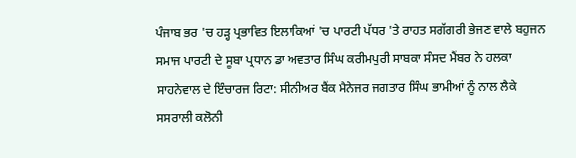ਪੰਜਾਬ ਭਰ 'ਚ ਹੜ੍ਹ ਪ੍ਰਭਾਵਿਤ ਇਲਾਕਿਆਂ 'ਚ ਪਾਰਟੀ ਪੱਧਰ 'ਤੇ ਰਾਹਤ ਸਗੱਗਰੀ ਭੇਜਣ ਵਾਲੇ ਬਹੁਜਨ ਸਮਾਜ ਪਾਰਟੀ ਦੇ ਸੂਬਾ ਪ੍ਰਧਾਨ ਡਾ ਅਵਤਾਰ ਸਿੰਘ ਕਰੀਮਪੁਰੀ ਸਾਬਕਾ ਸੰਸਦ ਮੈਂਬਰ ਨੇ ਹਲਕਾ ਸਾਹਨੇਵਾਲ ਦੇ ਇੰਚਾਰਜ ਰਿਟਾ: ਸੀਨੀਅਰ ਬੈਂਕ ਮੈਨੇਜਰ ਜਗਤਾਰ ਸਿੰਘ ਭਾਮੀਆਂ ਨੂੰ ਨਾਲ ਲੈਕੇ ਸਸਰਾਲੀ ਕਲੋਨੀ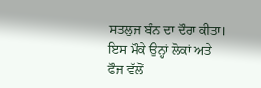ਸਤਲੁਜ ਬੰਨ ਦਾ ਦੌਰਾ ਕੀਤਾ। ਇਸ ਮੌਕੇ ਉਨ੍ਹਾਂ ਲੋਕਾਂ ਅਤੇ ਫੌਜ ਵੱਲੋਂ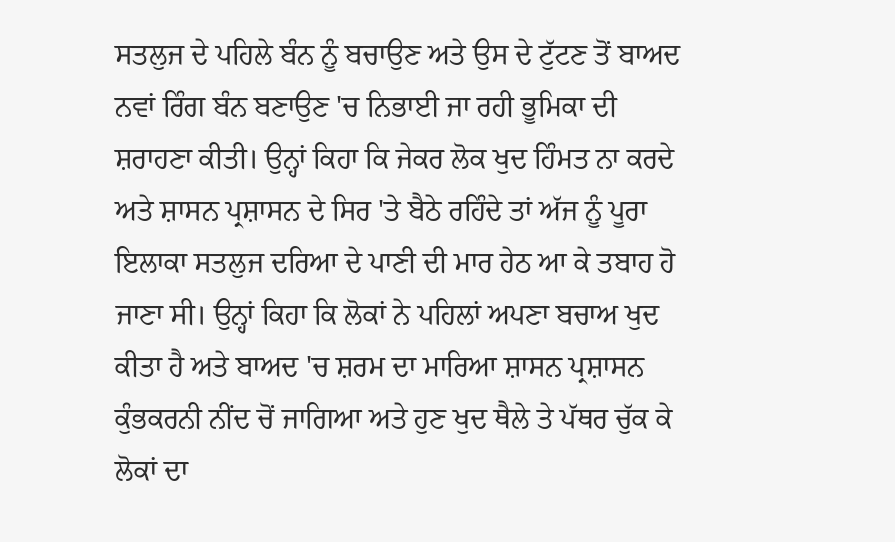ਸਤਲੁਜ ਦੇ ਪਹਿਲੇ ਬੰਨ ਨੂੰ ਬਚਾਉਣ ਅਤੇ ਉਸ ਦੇ ਟੁੱਟਣ ਤੋਂ ਬਾਅਦ ਨਵਾਂ ਰਿੰਗ ਬੰਨ ਬਣਾਉਣ 'ਚ ਨਿਭਾਈ ਜਾ ਰਹੀ ਭੂਮਿਕਾ ਦੀ ਸ਼ਰਾਹਣਾ ਕੀਤੀ। ਉਨ੍ਹਾਂ ਕਿਹਾ ਕਿ ਜੇਕਰ ਲੋਕ ਖੁਦ ਹਿੰਮਤ ਨਾ ਕਰਦੇ ਅਤੇ ਸ਼ਾਸਨ ਪ੍ਰਸ਼ਾਸਨ ਦੇ ਸਿਰ 'ਤੇ ਬੈਠੇ ਰਹਿੰਦੇ ਤਾਂ ਅੱਜ ਨੂੰ ਪੂਰਾ ਇਲਾਕਾ ਸਤਲੁਜ ਦਰਿਆ ਦੇ ਪਾਣੀ ਦੀ ਮਾਰ ਹੇਠ ਆ ਕੇ ਤਬਾਹ ਹੋ ਜਾਣਾ ਸੀ। ਉਨ੍ਹਾਂ ਕਿਹਾ ਕਿ ਲੋਕਾਂ ਨੇ ਪਹਿਲਾਂ ਅਪਣਾ ਬਚਾਅ ਖੁਦ ਕੀਤਾ ਹੈ ਅਤੇ ਬਾਅਦ 'ਚ ਸ਼ਰਮ ਦਾ ਮਾਰਿਆ ਸ਼ਾਸਨ ਪ੍ਰਸ਼ਾਸਨ ਕੁੰਭਕਰਨੀ ਨੀਂਦ ਚੋਂ ਜਾਗਿਆ ਅਤੇ ਹੁਣ ਖੁਦ ਥੈਲੇ ਤੇ ਪੱਥਰ ਚੁੱਕ ਕੇ ਲੋਕਾਂ ਦਾ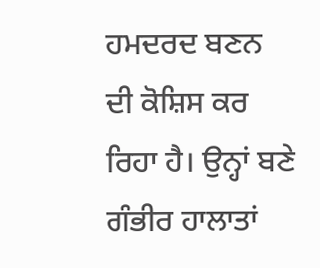ਹਮਦਰਦ ਬਣਨ ਦੀ ਕੋਸ਼ਿਸ ਕਰ ਰਿਹਾ ਹੈ। ਉਨ੍ਹਾਂ ਬਣੇ ਗੰਭੀਰ ਹਾਲਾਤਾਂ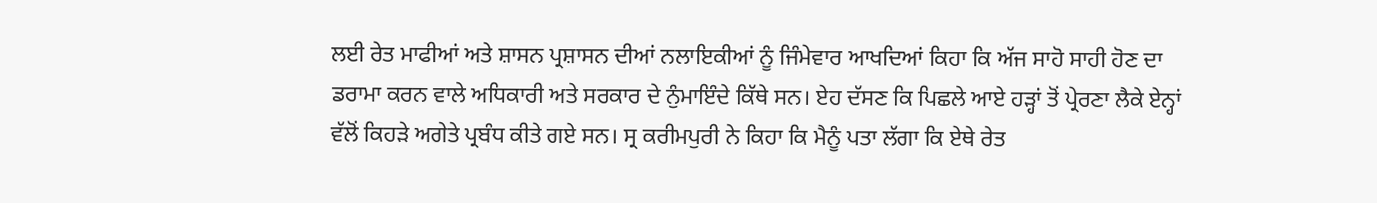ਲਈ ਰੇਤ ਮਾਫੀਆਂ ਅਤੇ ਸ਼ਾਸਨ ਪ੍ਰਸ਼ਾਸਨ ਦੀਆਂ ਨਲਾਇਕੀਆਂ ਨੂੰ ਜਿੰਮੇਵਾਰ ਆਖਦਿਆਂ ਕਿਹਾ ਕਿ ਅੱਜ ਸਾਹੋ ਸਾਹੀ ਹੋਣ ਦਾ ਡਰਾਮਾ ਕਰਨ ਵਾਲੇ ਅਧਿਕਾਰੀ ਅਤੇ ਸਰਕਾਰ ਦੇ ਨੁੰਮਾਇੰਦੇ ਕਿੱਥੇ ਸਨ। ਏਹ ਦੱਸਣ ਕਿ ਪਿਛਲੇ ਆਏ ਹੜ੍ਹਾਂ ਤੋਂ ਪ੍ਰੇਰਣਾ ਲੈਕੇ ਏਨ੍ਹਾਂ ਵੱਲੋਂ ਕਿਹੜੇ ਅਗੇਤੇ ਪ੍ਰਬੰਧ ਕੀਤੇ ਗਏ ਸਨ। ਸ੍ਰ ਕਰੀਮਪੁਰੀ ਨੇ ਕਿਹਾ ਕਿ ਮੈਨੂੰ ਪਤਾ ਲੱਗਾ ਕਿ ਏਥੇ ਰੇਤ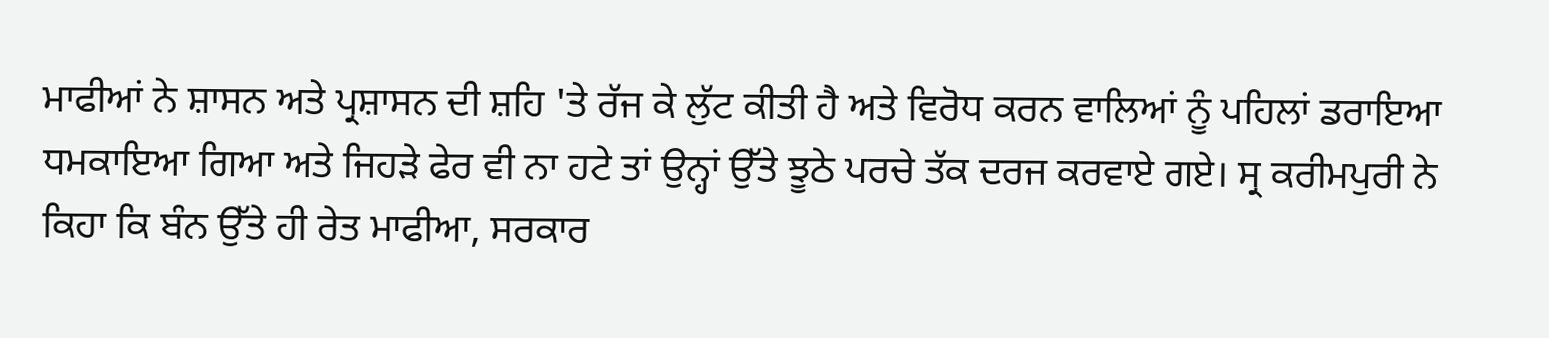ਮਾਫੀਆਂ ਨੇ ਸ਼ਾਸਨ ਅਤੇ ਪ੍ਰਸ਼ਾਸਨ ਦੀ ਸ਼ਹਿ 'ਤੇ ਰੱਜ ਕੇ ਲੁੱਟ ਕੀਤੀ ਹੈ ਅਤੇ ਵਿਰੋਧ ਕਰਨ ਵਾਲਿਆਂ ਨੂੰ ਪਹਿਲਾਂ ਡਰਾਇਆ ਧਮਕਾਇਆ ਗਿਆ ਅਤੇ ਜਿਹੜੇ ਫੇਰ ਵੀ ਨਾ ਹਟੇ ਤਾਂ ਉਨ੍ਹਾਂ ਉੱਤੇ ਝੂਠੇ ਪਰਚੇ ਤੱਕ ਦਰਜ ਕਰਵਾਏ ਗਏ। ਸ੍ਰ ਕਰੀਮਪੁਰੀ ਨੇ ਕਿਹਾ ਕਿ ਬੰਨ ਉੱਤੇ ਹੀ ਰੇਤ ਮਾਫੀਆ, ਸਰਕਾਰ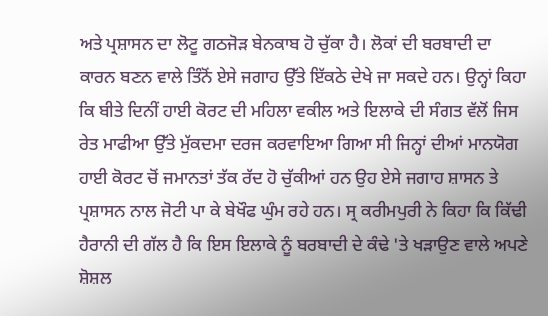ਅਤੇ ਪ੍ਰਸ਼ਾਸਨ ਦਾ ਲੋਟੂ ਗਠਜੋੜ ਬੇਨਕਾਬ ਹੋ ਚੁੱਕਾ ਹੈ। ਲੋਕਾਂ ਦੀ ਬਰਬਾਦੀ ਦਾ ਕਾਰਨ ਬਣਨ ਵਾਲੇ ਤਿੰਨੋਂ ਏਸੇ ਜਗਾਹ ਉੱਤੇ ਇੱਕਠੇ ਦੇਖੇ ਜਾ ਸਕਦੇ ਹਨ। ਉਨ੍ਹਾਂ ਕਿਹਾ ਕਿ ਬੀਤੇ ਦਿਨੀਂ ਹਾਈ ਕੋਰਟ ਦੀ ਮਹਿਲਾ ਵਕੀਲ ਅਤੇ ਇਲਾਕੇ ਦੀ ਸੰਗਤ ਵੱਲੋਂ ਜਿਸ ਰੇਤ ਮਾਫੀਆ ਉੱਤੇ ਮੁੱਕਦਮਾ ਦਰਜ ਕਰਵਾਇਆ ਗਿਆ ਸੀ ਜਿਨ੍ਹਾਂ ਦੀਆਂ ਮਾਨਯੋਗ ਹਾਈ ਕੋਰਟ ਚੋਂ ਜਮਾਨਤਾਂ ਤੱਕ ਰੱਦ ਹੋ ਚੁੱਕੀਆਂ ਹਨ ਉਹ ਏਸੇ ਜਗਾਹ ਸ਼ਾਸਨ ਤੇ ਪ੍ਰਸ਼ਾਸਨ ਨਾਲ ਜੋਟੀ ਪਾ ਕੇ ਬੇਖੌਫ ਘੁੰਮ ਰਹੇ ਹਨ। ਸ੍ਰ ਕਰੀਮਪੁਰੀ ਨੇ ਕਿਹਾ ਕਿ ਕਿੱਢੀ ਹੈਰਾਨੀ ਦੀ ਗੱਲ ਹੈ ਕਿ ਇਸ ਇਲਾਕੇ ਨੂੰ ਬਰਬਾਦੀ ਦੇ ਕੰਢੇ 'ਤੇ ਖੜਾਉਣ ਵਾਲੇ ਅਪਣੇ ਸ਼ੋਸ਼ਲ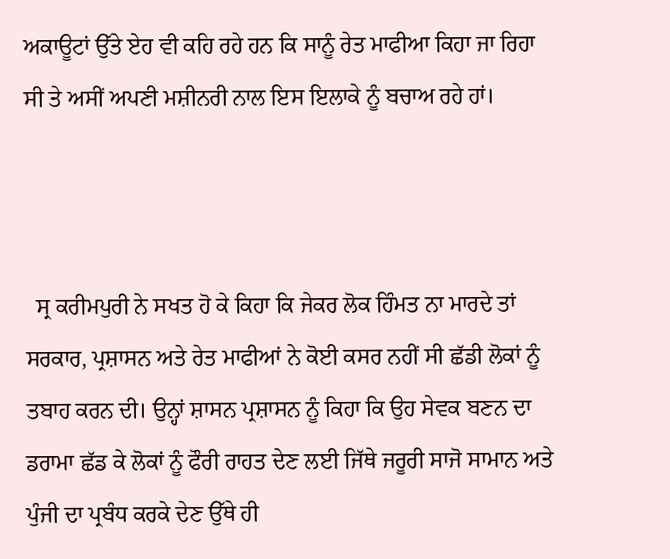ਅਕਾਊਟਾਂ ਉੱਤੇ ਏਹ ਵੀ ਕਹਿ ਰਹੇ ਹਨ ਕਿ ਸਾਨੂੰ ਰੇਤ ਮਾਫੀਆ ਕਿਹਾ ਜਾ ਰਿਹਾ ਸੀ ਤੇ ਅਸੀਂ ਅਪਣੀ ਮਸ਼ੀਨਰੀ ਨਾਲ ਇਸ ਇਲਾਕੇ ਨੂੰ ਬਚਾਅ ਰਹੇ ਹਾਂ।



  ਸ੍ਰ ਕਰੀਮਪੁਰੀ ਨੇ ਸਖਤ ਹੋ ਕੇ ਕਿਹਾ ਕਿ ਜੇਕਰ ਲੋਕ ਹਿੰਮਤ ਨਾ ਮਾਰਦੇ ਤਾਂ ਸਰਕਾਰ, ਪ੍ਰਸ਼ਾਸਨ ਅਤੇ ਰੇਤ ਮਾਫੀਆਂ ਨੇ ਕੋਈ ਕਸਰ ਨਹੀਂ ਸੀ ਛੱਡੀ ਲੋਕਾਂ ਨੂੰ ਤਬਾਹ ਕਰਨ ਦੀ। ਉਨ੍ਹਾਂ ਸ਼ਾਸਨ ਪ੍ਰਸ਼ਾਸਨ ਨੂੰ ਕਿਹਾ ਕਿ ਉਹ ਸੇਵਕ ਬਣਨ ਦਾ ਡਰਾਮਾ ਛੱਡ ਕੇ ਲੋਕਾਂ ਨੂੰ ਫੌਰੀ ਰਾਹਤ ਦੇਣ ਲਈ ਜਿੱਥੇ ਜਰੂਰੀ ਸਾਜੋ ਸਾਮਾਨ ਅਤੇ ਪੁੰਜੀ ਦਾ ਪ੍ਰਬੰਧ ਕਰਕੇ ਦੇਣ ਉੱਥੇ ਹੀ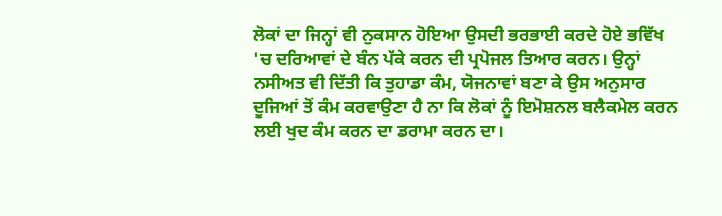ਲੋਕਾਂ ਦਾ ਜਿਨ੍ਹਾਂ ਵੀ ਨੁਕਸਾਨ ਹੋਇਆ ਉਸਦੀ ਭਰਭਾਈ ਕਰਦੇ ਹੋਏ ਭਵਿੱਖ 'ਚ ਦਰਿਆਵਾਂ ਦੇ ਬੰਨ ਪੱਕੇ ਕਰਨ ਦੀ ਪ੍ਰਪੋਜਲ ਤਿਆਰ ਕਰਨ। ਉਨ੍ਹਾਂ ਨਸੀਅਤ ਵੀ ਦਿੱਤੀ ਕਿ ਤੁਹਾਡਾ ਕੰਮ, ਯੋਜਨਾਵਾਂ ਬਣਾ ਕੇ ਉਸ ਅਨੁਸਾਰ ਦੂਜਿਆਂ ਤੋਂ ਕੰਮ ਕਰਵਾਉਣਾ ਹੈ ਨਾ ਕਿ ਲੋਕਾਂ ਨੂੰ ਇਮੋਸ਼ਨਲ ਬਲੈਕਮੇਲ ਕਰਨ ਲਈ ਖੁਦ ਕੰਮ ਕਰਨ ਦਾ ਡਰਾਮਾ ਕਰਨ ਦਾ।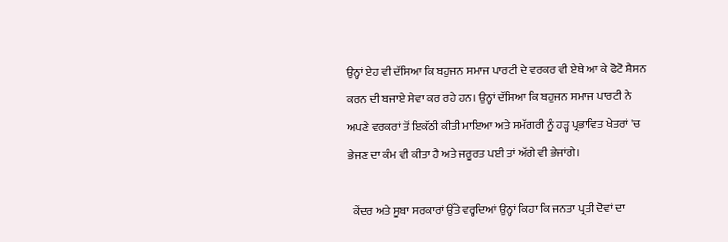ਉਨ੍ਹਾਂ ਏਹ ਵੀ ਦੱਸਿਆ ਕਿ ਬਹੁਜਨ ਸਮਾਜ ਪਾਰਟੀ ਦੇ ਵਰਕਰ ਵੀ ਏਥੇ ਆ ਕੇ ਫੋਟੋ ਸ਼ੈਸਨ ਕਰਨ ਦੀ ਬਜਾਏ ਸੇਵਾ ਕਰ ਰਹੇ ਹਨ। ਉਨ੍ਹਾਂ ਦੱਸਿਆ ਕਿ ਬਹੁਜਨ ਸਮਾਜ ਪਾਰਟੀ ਨੇ ਅਪਣੇ ਵਰਕਰਾਂ ਤੋਂ ਇਕੱਠੀ ਕੀਤੀ ਮਾਇਆ ਅਤੇ ਸਮੱਗਰੀ ਨੂੰ ਹੜ੍ਹ ਪ੍ਰਭਾਵਿਤ ਖੇਤਰਾਂ 'ਚ ਭੇਜਣ ਦਾ ਕੰਮ ਵੀ ਕੀਤਾ ਹੈ ਅਤੇ ਜਰੂਰਤ ਪਈ ਤਾਂ ਅੱਗੇ ਵੀ ਭੇਜਾਂਗੇ।

  ਕੇਂਦਰ ਅਤੇ ਸੂਬਾ ਸਰਕਾਰਾਂ ਉੱਤੇ ਵਰ੍ਹਦਿਆਂ ਉਨ੍ਹਾਂ ਕਿਹਾ ਕਿ ਜਨਤਾ ਪ੍ਰਤੀ ਦੋਵਾਂ ਦਾ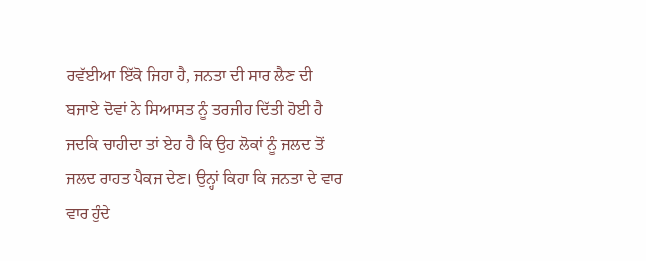ਰਵੱਈਆ ਇੱਕੋ ਜਿਹਾ ਹੈ, ਜਨਤਾ ਦੀ ਸਾਰ ਲੈਣ ਦੀ ਬਜਾਏ ਦੋਵਾਂ ਨੇ ਸਿਆਸਤ ਨੂੰ ਤਰਜੀਹ ਦਿੱਤੀ ਹੋਈ ਹੈ ਜਦਕਿ ਚਾਹੀਦਾ ਤਾਂ ਏਹ ਹੈ ਕਿ ਉਹ ਲੋਕਾਂ ਨੂੰ ਜਲਦ ਤੋਂ ਜਲਦ ਰਾਹਤ ਪੈਕਜ ਦੇਣ। ਉਨ੍ਹਾਂ ਕਿਹਾ ਕਿ ਜਨਤਾ ਦੇ ਵਾਰ ਵਾਰ ਹੁੰਦੇ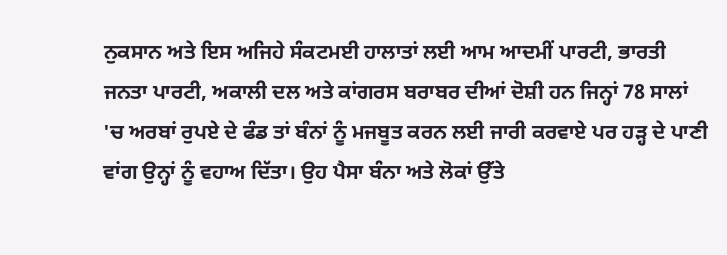ਨੁਕਸਾਨ ਅਤੇ ਇਸ ਅਜਿਹੇ ਸੰਕਟਮਈ ਹਾਲਾਤਾਂ ਲਈ ਆਮ ਆਦਮੀਂ ਪਾਰਟੀ, ਭਾਰਤੀ ਜਨਤਾ ਪਾਰਟੀ, ਅਕਾਲੀ ਦਲ ਅਤੇ ਕਾਂਗਰਸ ਬਰਾਬਰ ਦੀਆਂ ਦੋਸ਼ੀ ਹਨ ਜਿਨ੍ਹਾਂ 78 ਸਾਲਾਂ 'ਚ ਅਰਬਾਂ ਰੁਪਏ ਦੇ ਫੰਡ ਤਾਂ ਬੰਨਾਂ ਨੂੰ ਮਜਬੂਤ ਕਰਨ ਲਈ ਜਾਰੀ ਕਰਵਾਏ ਪਰ ਹੜ੍ਹ ਦੇ ਪਾਣੀ ਵਾਂਗ ਉਨ੍ਹਾਂ ਨੂੰ ਵਹਾਅ ਦਿੱਤਾ। ਉਹ ਪੈਸਾ ਬੰਨਾ ਅਤੇ ਲੋਕਾਂ ਉੱਤੇ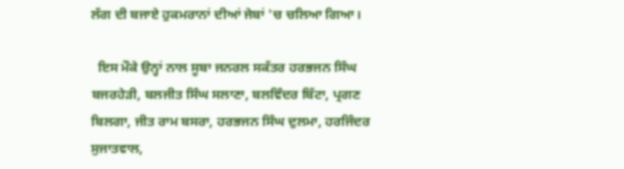ਲੱਗ ਦੀ ਬਜਾਏ ਹੁਕਮਰਾਨਾਂ ਦੀਆਂ ਜੇਬਾਂ 'ਚ ਚਲਿਆ ਗਿਆ।

  ਇਸ ਮੌਕੇ ਉਨ੍ਹਾਂ ਨਾਲ ਸੂਬਾ ਜਨਰਲ ਸਕੱਤਰ ਹਰਭਜਨ ਸਿੰਘ ਬਜਰਹੇੜੀ, ਬਲਜੀਤ ਸਿੰਘ ਸਲਾਣਾ, ਬਲਵਿੰਦਰ ਬਿੱਟਾ, ਪ੍ਰਗਣ ਬਿਲਗਾ, ਜੀਤ ਰਾਮ ਬਸਰਾ, ਹਰਭਜਨ ਸਿੰਘ ਦੁਲਮਾ, ਹਰਜਿੰਦਰ ਸੁਜਾਤਵਾਲ,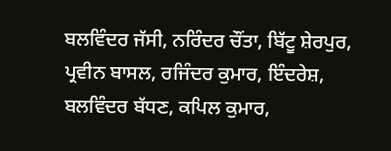ਬਲਵਿੰਦਰ ਜੱਸੀ, ਨਰਿੰਦਰ ਚੌਂਤਾ, ਬਿੱਟੂ ਸ਼ੇਰਪੁਰ, ਪ੍ਰਵੀਨ ਬਾਸਲ, ਰਜਿੰਦਰ ਕੁਮਾਰ, ਇੰਦਰੇਸ਼, ਬਲਵਿੰਦਰ ਬੱਧਣ, ਕਪਿਲ ਕੁਮਾਰ,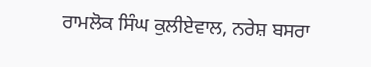ਰਾਮਲੋਕ ਸਿੰਘ ਕੁਲੀਏਵਾਲ, ਨਰੇਸ਼ ਬਸਰਾ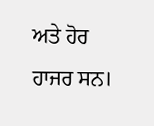ਅਤੇ ਹੋਰ ਹਾਜਰ ਸਨ।